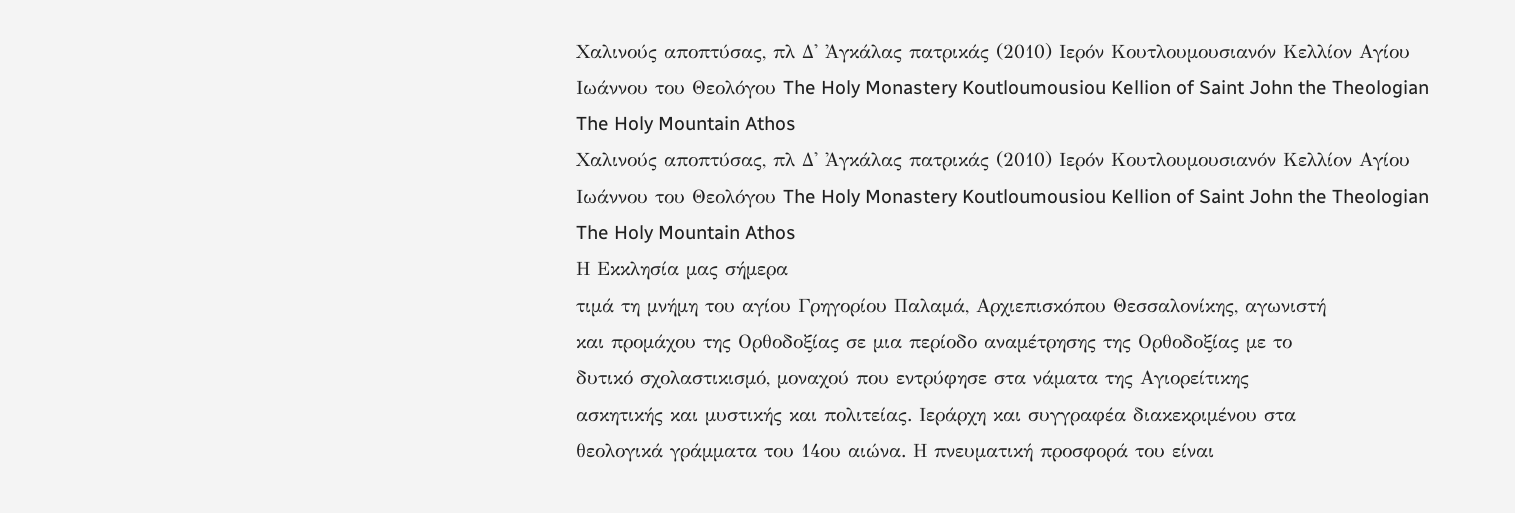Χαλινούς αποπτύσας, πλ Δ' Ἀγκάλας πατρικάς (2010) Ιερόν Κουτλουμουσιανόν Κελλίον Αγίου Ιωάννου του Θεολόγου The Holy Monastery Koutloumousiou Kellion of Saint John the Theologian The Holy Mountain Athos
Χαλινούς αποπτύσας, πλ Δ' Ἀγκάλας πατρικάς (2010) Ιερόν Κουτλουμουσιανόν Κελλίον Αγίου Ιωάννου του Θεολόγου The Holy Monastery Koutloumousiou Kellion of Saint John the Theologian The Holy Mountain Athos
Η Εκκλησία μας σήμερα
τιμά τη μνήμη του αγίου Γρηγορίου Παλαμά, Αρχιεπισκόπου Θεσσαλονίκης, αγωνιστή
και προμάχου της Ορθοδοξίας σε μια περίοδο αναμέτρησης της Ορθοδοξίας με το
δυτικό σχολαστικισμό, μοναχού που εντρύφησε στα νάματα της Αγιορείτικης
ασκητικής και μυστικής και πολιτείας. Ιεράρχη και συγγραφέα διακεκριμένου στα
θεολογικά γράμματα του 14ου αιώνα. Η πνευματική προσφορά του είναι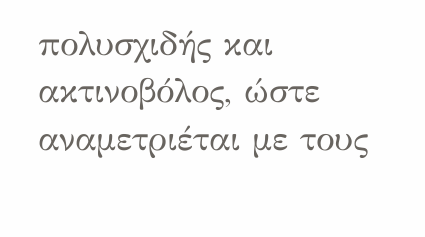πολυσχιδής και ακτινοβόλος, ώστε αναμετριέται με τους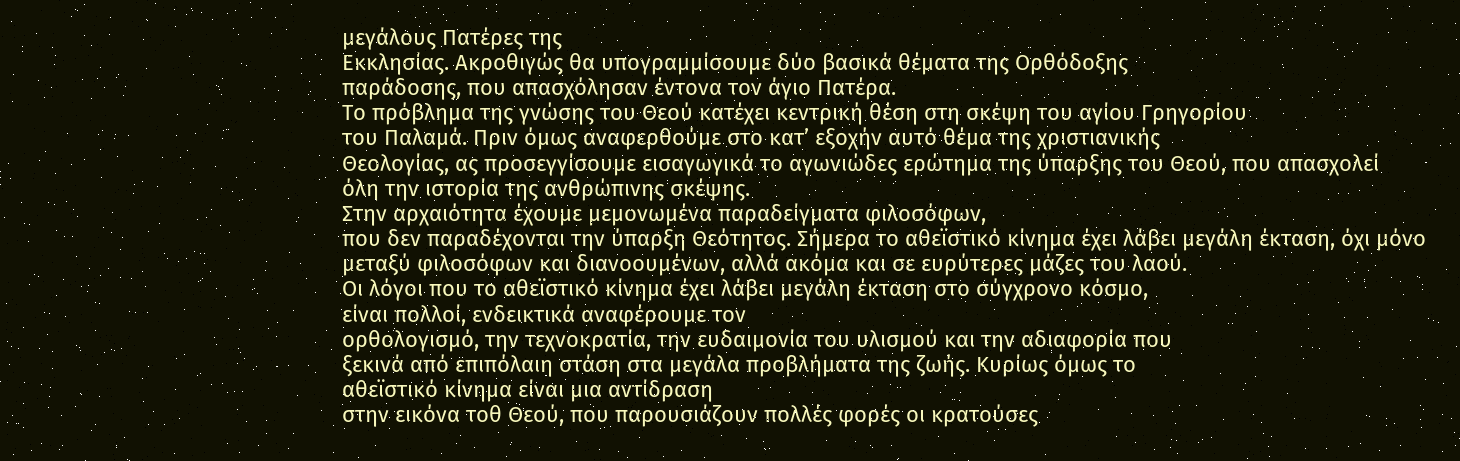μεγάλους Πατέρες της
Εκκλησίας. Ακροθιγώς θα υπογραμμίσουμε δύο βασικά θέματα της Ορθόδοξης
παράδοσης, που απασχόλησαν έντονα τον άγιο Πατέρα.
Το πρόβλημα της γνώσης του Θεού κατέχει κεντρική θέση στη σκέψη του αγίου Γρηγορίου
του Παλαμά. Πριν όμως αναφερθούμε στο κατ’ εξοχήν αυτό θέμα της χριστιανικής
Θεολογίας, ας προσεγγίσουμε εισαγωγικά το αγωνιώδες ερώτημα της ύπαρξης του Θεού, που απασχολεί
όλη την ιστορία της ανθρώπινης σκέψης.
Στην αρχαιότητα έχουμε μεμονωμένα παραδείγματα φιλοσόφων,
που δεν παραδέχονται την ύπαρξη Θεότητος. Σήμερα το αθεϊστικό κίνημα έχει λάβει μεγάλη έκταση, όχι μόνο
μεταξύ φιλοσόφων και διανοουμένων, αλλά ακόμα και σε ευρύτερες μάζες του λαού.
Οι λόγοι που το αθεϊστικό κίνημα έχει λάβει μεγάλη έκταση στο σύγχρονο κόσμο,
είναι πολλοί, ενδεικτικά αναφέρουμε τον
ορθολογισμό, την τεχνοκρατία, την ευδαιμονία του υλισμού και την αδιαφορία που
ξεκινά από επιπόλαιη στάση στα μεγάλα προβλήματα της ζωής. Κυρίως όμως το
αθεϊστικό κίνημα είναι μια αντίδραση
στην εικόνα τοθ Θεού, που παρουσιάζουν πολλές φορές οι κρατούσες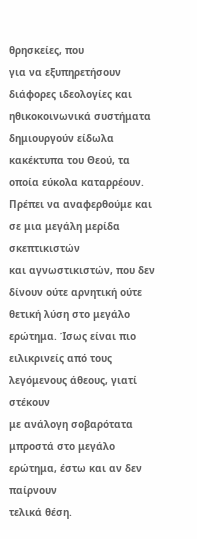θρησκείες, που
για να εξυπηρετήσουν διάφορες ιδεολογίες και ηθικοκοινωνικά συστήματα
δημιουργούν είδωλα κακέκτυπα του Θεού, τα οποία εύκολα καταρρέουν.
Πρέπει να αναφερθούμε και σε μια μεγάλη μερίδα σκεπτικιστών
και αγνωστικιστών, που δεν δίνουν ούτε αρνητική ούτε θετική λύση στο μεγάλο
ερώτημα. Ίσως είναι πιο ειλικρινείς από τους λεγόμενους άθεους, γιατί στέκουν
με ανάλογη σοβαρότατα μπροστά στο μεγάλο ερώτημα, έστω και αν δεν παίρνουν
τελικά θέση.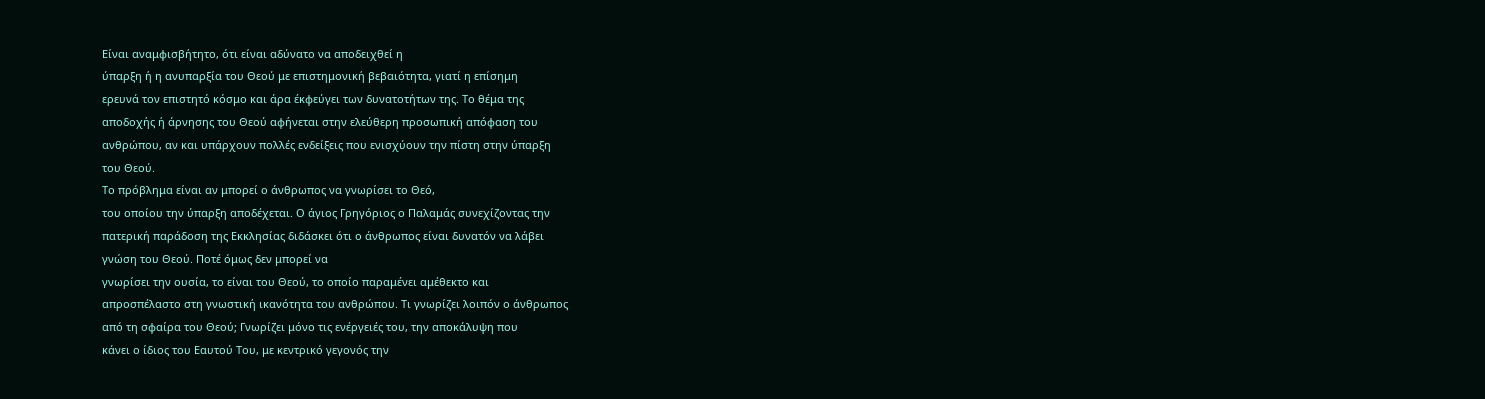Είναι αναμφισβήτητο, ότι είναι αδύνατο να αποδειχθεί η
ύπαρξη ή η ανυπαρξία του Θεού με επιστημονική βεβαιότητα, γιατί η επίσημη
ερευνά τον επιστητό κόσμο και άρα έκφεύγει των δυνατοτήτων της. Το θέμα της
αποδοχής ή άρνησης του Θεού αφήνεται στην ελεύθερη προσωπική απόφαση του
ανθρώπου, αν και υπάρχουν πολλές ενδείξεις που ενισχύουν την πίστη στην ύπαρξη
του Θεού.
Το πρόβλημα είναι αν μπορεί ο άνθρωπος να γνωρίσει το Θεό,
του οποίου την ύπαρξη αποδέχεται. Ο άγιος Γρηγόριος ο Παλαμάς συνεχίζοντας την
πατερική παράδοση της Εκκλησίας διδάσκει ότι ο άνθρωπος είναι δυνατόν να λάβει
γνώση του Θεού. Ποτέ όμως δεν μπορεί να
γνωρίσει την ουσία, το είναι του Θεού, το οποίο παραμένει αμέθεκτο και
απροσπέλαστο στη γνωστική ικανότητα του ανθρώπου. Τι γνωρίζει λοιπόν ο άνθρωπος
από τη σφαίρα του Θεού; Γνωρίζει μόνο τις ενέργειές του, την αποκάλυψη που
κάνει ο ίδιος του Εαυτού Του, με κεντρικό γεγονός την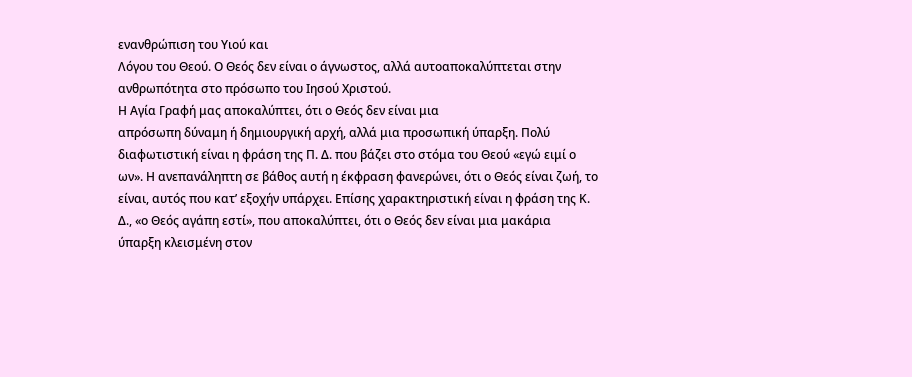ενανθρώπιση του Υιού και
Λόγου του Θεού. Ο Θεός δεν είναι ο άγνωστος, αλλά αυτοαποκαλύπτεται στην
ανθρωπότητα στο πρόσωπο του Ιησού Χριστού.
Η Αγία Γραφή μας αποκαλύπτει, ότι ο Θεός δεν είναι μια
απρόσωπη δύναμη ή δημιουργική αρχή, αλλά μια προσωπική ύπαρξη. Πολύ
διαφωτιστική είναι η φράση της Π. Δ. που βάζει στο στόμα του Θεού «εγώ ειμί ο
ων». Η ανεπανάληπτη σε βάθος αυτή η έκφραση φανερώνει, ότι ο Θεός είναι ζωή, το
είναι, αυτός που κατ’ εξοχήν υπάρχει. Επίσης χαρακτηριστική είναι η φράση της Κ.
Δ., «ο Θεός αγάπη εστί», που αποκαλύπτει, ότι ο Θεός δεν είναι μια μακάρια
ύπαρξη κλεισμένη στον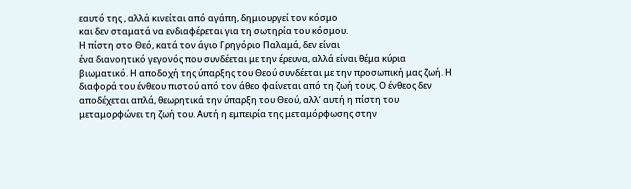εαυτό της , αλλά κινείται από αγάπη, δημιουργεί τον κόσμο
και δεν σταματά να ενδιαφέρεται για τη σωτηρία του κόσμου.
Η πίστη στο Θεό, κατά τον άγιο Γρηγόριο Παλαμά, δεν είναι
ένα διανοητικό γεγονός που συνδέεται με την έρευνα, αλλά είναι θέμα κύρια
βιωματικό. Η αποδοχή της ύπαρξης του Θεού συνδέεται με την προσωπική μας ζωή. Η
διαφορά του ένθεου πιστού από τον άθεο φαίνεται από τη ζωή τους. Ο ένθεος δεν
αποδέχεται απλά, θεωρητικά την ύπαρξη του Θεού, αλλ’ αυτή η πίστη του
μεταμορφώνει τη ζωή του. Αυτή η εμπειρία της μεταμόρφωσης στην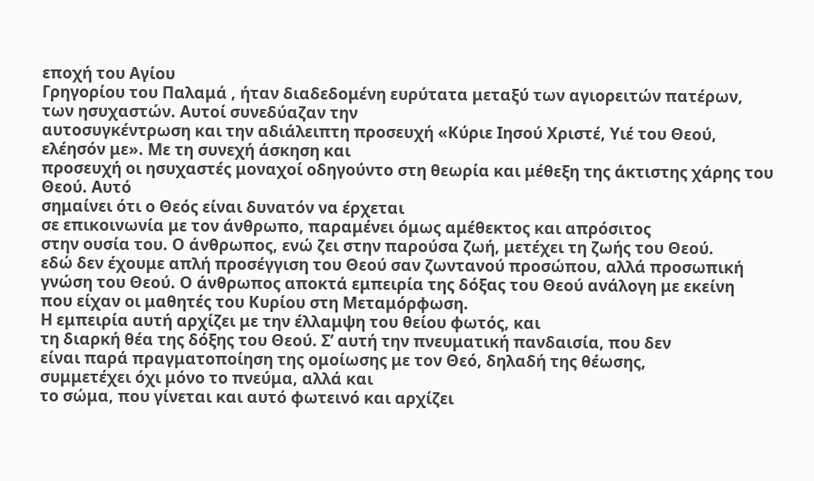εποχή του Αγίου
Γρηγορίου του Παλαμά , ήταν διαδεδομένη ευρύτατα μεταξύ των αγιορειτών πατέρων,
των ησυχαστών. Αυτοί συνεδύαζαν την
αυτοσυγκέντρωση και την αδιάλειπτη προσευχή «Κύριε Ιησού Χριστέ, Υιέ του Θεού,
ελέησόν με». Με τη συνεχή άσκηση και
προσευχή οι ησυχαστές μοναχοί οδηγούντο στη θεωρία και μέθεξη της άκτιστης χάρης του Θεού. Αυτό
σημαίνει ότι ο Θεός είναι δυνατόν να έρχεται
σε επικοινωνία με τον άνθρωπο, παραμένει όμως αμέθεκτος και απρόσιτος
στην ουσία του. Ο άνθρωπος, ενώ ζει στην παρούσα ζωή, μετέχει τη ζωής του Θεού.
εδώ δεν έχουμε απλή προσέγγιση του Θεού σαν ζωντανού προσώπου, αλλά προσωπική
γνώση του Θεού. Ο άνθρωπος αποκτά εμπειρία της δόξας του Θεού ανάλογη με εκείνη
που είχαν οι μαθητές του Κυρίου στη Μεταμόρφωση.
Η εμπειρία αυτή αρχίζει με την έλλαμψη του θείου φωτός, και
τη διαρκή θέα της δόξης του Θεού. Σ’ αυτή την πνευματική πανδαισία, που δεν
είναι παρά πραγματοποίηση της ομοίωσης με τον Θεό, δηλαδή της θέωσης,
συμμετέχει όχι μόνο το πνεύμα, αλλά και
το σώμα, που γίνεται και αυτό φωτεινό και αρχίζει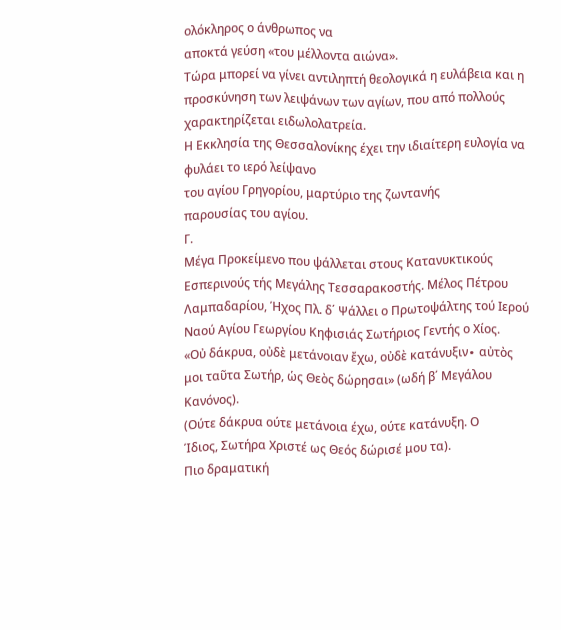ολόκληρος ο άνθρωπος να
αποκτά γεύση «του μέλλοντα αιώνα».
Τώρα μπορεί να γίνει αντιληπτή θεολογικά η ευλάβεια και η
προσκύνηση των λειψάνων των αγίων, που από πολλούς χαρακτηρίζεται ειδωλολατρεία.
Η Εκκλησία της Θεσσαλονίκης έχει την ιδιαίτερη ευλογία να φυλάει το ιερό λείψανο
του αγίου Γρηγορίου, μαρτύριο της ζωντανής
παρουσίας του αγίου.
Γ.
Μέγα Προκείμενο που ψάλλεται στους Κατανυκτικούς Εσπερινούς τής Μεγάλης Τεσσαρακοστής. Μέλος Πέτρου Λαμπαδαρίου, Ήχος Πλ. δ΄ Ψάλλει ο Πρωτοψάλτης τού Ιερού Ναού Αγίου Γεωργίου Κηφισιάς Σωτήριος Γεντής ο Χίος.
«Οὐ δάκρυα, οὐδὲ μετάνοιαν ἔχω, οὐδὲ κατάνυξιν∙ αὐτὸς
μοι ταῦτα Σωτήρ, ὡς Θεὸς δώρησαι» (ωδή β΄ Μεγάλου Κανόνος).
(Ούτε δάκρυα ούτε μετάνοια έχω, ούτε κατάνυξη. Ο
Ίδιος, Σωτήρα Χριστέ ως Θεός δώρισέ μου τα).
Πιο δραματική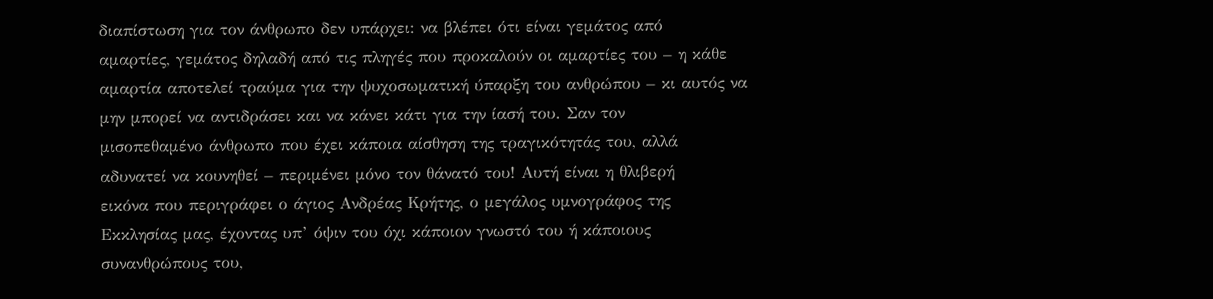διαπίστωση για τον άνθρωπο δεν υπάρχει: να βλέπει ότι είναι γεμάτος από
αμαρτίες, γεμάτος δηλαδή από τις πληγές που προκαλούν οι αμαρτίες του – η κάθε
αμαρτία αποτελεί τραύμα για την ψυχοσωματική ύπαρξη του ανθρώπου – κι αυτός να
μην μπορεί να αντιδράσει και να κάνει κάτι για την ίασή του. Σαν τον
μισοπεθαμένο άνθρωπο που έχει κάποια αίσθηση της τραγικότητάς του, αλλά
αδυνατεί να κουνηθεί – περιμένει μόνο τον θάνατό του! Αυτή είναι η θλιβερή
εικόνα που περιγράφει ο άγιος Ανδρέας Κρήτης, ο μεγάλος υμνογράφος της
Εκκλησίας μας, έχοντας υπ’ όψιν του όχι κάποιον γνωστό του ή κάποιους
συνανθρώπους του,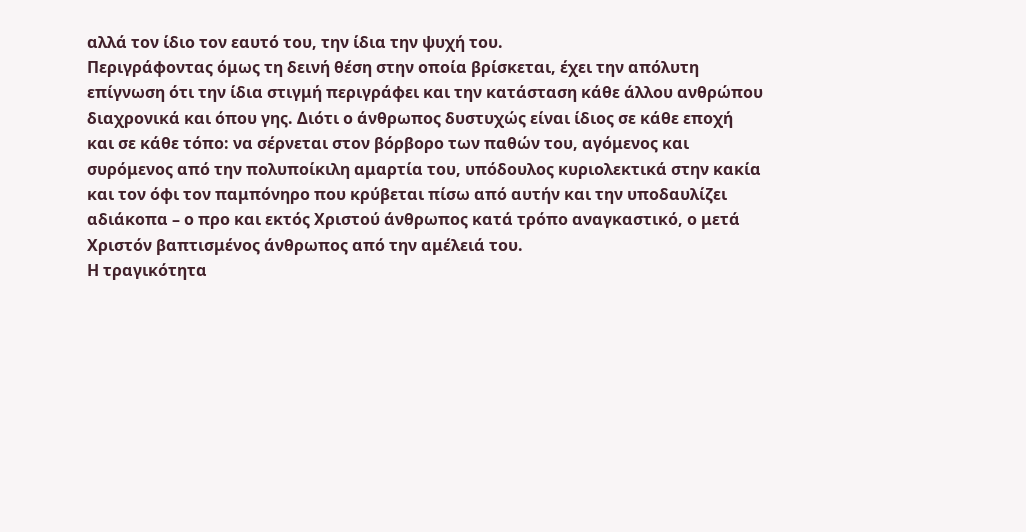αλλά τον ίδιο τον εαυτό του, την ίδια την ψυχή του.
Περιγράφοντας όμως τη δεινή θέση στην οποία βρίσκεται, έχει την απόλυτη
επίγνωση ότι την ίδια στιγμή περιγράφει και την κατάσταση κάθε άλλου ανθρώπου
διαχρονικά και όπου γης. Διότι ο άνθρωπος δυστυχώς είναι ίδιος σε κάθε εποχή
και σε κάθε τόπο: να σέρνεται στον βόρβορο των παθών του, αγόμενος και
συρόμενος από την πολυποίκιλη αμαρτία του, υπόδουλος κυριολεκτικά στην κακία
και τον όφι τον παμπόνηρο που κρύβεται πίσω από αυτήν και την υποδαυλίζει
αδιάκοπα – ο προ και εκτός Χριστού άνθρωπος κατά τρόπο αναγκαστικό, ο μετά
Χριστόν βαπτισμένος άνθρωπος από την αμέλειά του.
Η τραγικότητα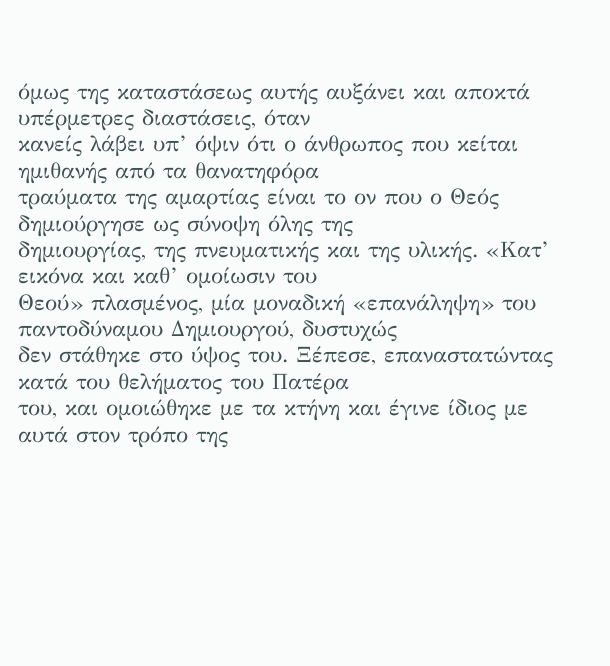όμως της καταστάσεως αυτής αυξάνει και αποκτά υπέρμετρες διαστάσεις, όταν
κανείς λάβει υπ’ όψιν ότι ο άνθρωπος που κείται ημιθανής από τα θανατηφόρα
τραύματα της αμαρτίας είναι το ον που ο Θεός δημιούργησε ως σύνοψη όλης της
δημιουργίας, της πνευματικής και της υλικής. «Κατ’ εικόνα και καθ’ ομοίωσιν του
Θεού» πλασμένος, μία μοναδική «επανάληψη» του παντοδύναμου Δημιουργού, δυστυχώς
δεν στάθηκε στο ύψος του. Ξέπεσε, επαναστατώντας κατά του θελήματος του Πατέρα
του, και ομοιώθηκε με τα κτήνη και έγινε ίδιος με αυτά στον τρόπο της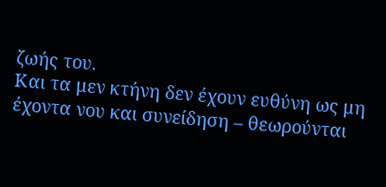ζωής του.
Και τα μεν κτήνη δεν έχουν ευθύνη ως μη έχοντα νου και συνείδηση – θεωρούνται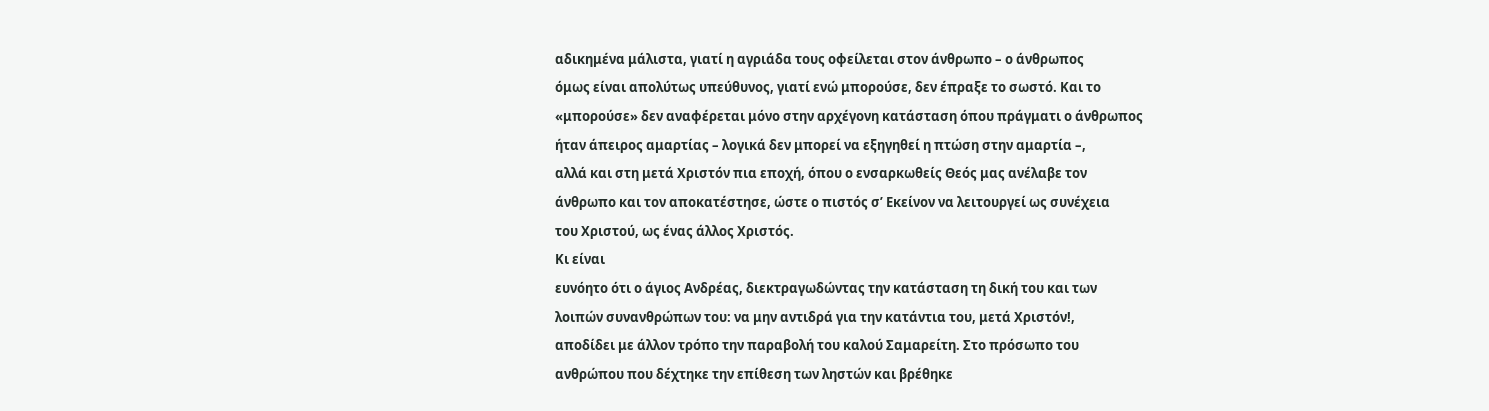αδικημένα μάλιστα, γιατί η αγριάδα τους οφείλεται στον άνθρωπο – ο άνθρωπος
όμως είναι απολύτως υπεύθυνος, γιατί ενώ μπορούσε, δεν έπραξε το σωστό. Και το
«μπορούσε» δεν αναφέρεται μόνο στην αρχέγονη κατάσταση όπου πράγματι ο άνθρωπος
ήταν άπειρος αμαρτίας – λογικά δεν μπορεί να εξηγηθεί η πτώση στην αμαρτία –,
αλλά και στη μετά Χριστόν πια εποχή, όπου ο ενσαρκωθείς Θεός μας ανέλαβε τον
άνθρωπο και τον αποκατέστησε, ώστε ο πιστός σ’ Εκείνον να λειτουργεί ως συνέχεια
του Χριστού, ως ένας άλλος Χριστός.
Κι είναι
ευνόητο ότι ο άγιος Ανδρέας, διεκτραγωδώντας την κατάσταση τη δική του και των
λοιπών συνανθρώπων του: να μην αντιδρά για την κατάντια του, μετά Χριστόν!,
αποδίδει με άλλον τρόπο την παραβολή του καλού Σαμαρείτη. Στο πρόσωπο του
ανθρώπου που δέχτηκε την επίθεση των ληστών και βρέθηκε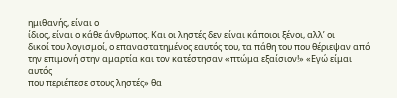ημιθανής, είναι ο
ίδιος, είναι ο κάθε άνθρωπος. Και οι ληστές δεν είναι κάποιοι ξένοι, αλλ’ οι
δικοί του λογισμοί, ο επαναστατημένος εαυτός του, τα πάθη του που θέριεψαν από
την επιμονή στην αμαρτία και τον κατέστησαν «πτώμα εξαίσιον!» «Εγώ είμαι αυτός
που περιέπεσε στους ληστές» θα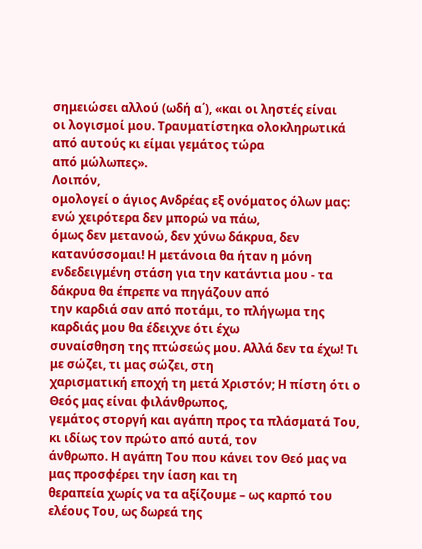σημειώσει αλλού (ωδή α΄), «και οι ληστές είναι
οι λογισμοί μου. Τραυματίστηκα ολοκληρωτικά από αυτούς κι είμαι γεμάτος τώρα
από μώλωπες».
Λοιπόν,
ομολογεί ο άγιος Ανδρέας εξ ονόματος όλων μας: ενώ χειρότερα δεν μπορώ να πάω,
όμως δεν μετανοώ, δεν χύνω δάκρυα, δεν κατανύσσομαι! Η μετάνοια θα ήταν η μόνη
ενδεδειγμένη στάση για την κατάντια μου - τα δάκρυα θα έπρεπε να πηγάζουν από
την καρδιά σαν από ποτάμι, το πλήγωμα της καρδιάς μου θα έδειχνε ότι έχω
συναίσθηση της πτώσεώς μου. Αλλά δεν τα έχω! Τι με σώζει, τι μας σώζει, στη
χαρισματική εποχή τη μετά Χριστόν; Η πίστη ότι ο Θεός μας είναι φιλάνθρωπος,
γεμάτος στοργή και αγάπη προς τα πλάσματά Του, κι ιδίως τον πρώτο από αυτά, τον
άνθρωπο. Η αγάπη Του που κάνει τον Θεό μας να μας προσφέρει την ίαση και τη
θεραπεία χωρίς να τα αξίζουμε – ως καρπό του ελέους Του, ως δωρεά της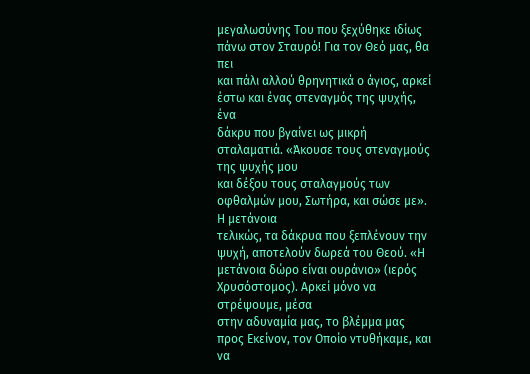μεγαλωσύνης Του που ξεχύθηκε ιδίως πάνω στον Σταυρό! Για τον Θεό μας, θα πει
και πάλι αλλού θρηνητικά ο άγιος, αρκεί έστω και ένας στεναγμός της ψυχής, ένα
δάκρυ που βγαίνει ως μικρή σταλαματιά. «Άκουσε τους στεναγμούς της ψυχής μου
και δέξου τους σταλαγμούς των οφθαλμών μου, Σωτήρα, και σώσε με». Η μετάνοια
τελικώς, τα δάκρυα που ξεπλένουν την ψυχή, αποτελούν δωρεά του Θεού. «Η
μετάνοια δώρο είναι ουράνιο» (ιερός Χρυσόστομος). Αρκεί μόνο να στρέψουμε, μέσα
στην αδυναμία μας, το βλέμμα μας προς Εκείνον, τον Οποίο ντυθήκαμε, και να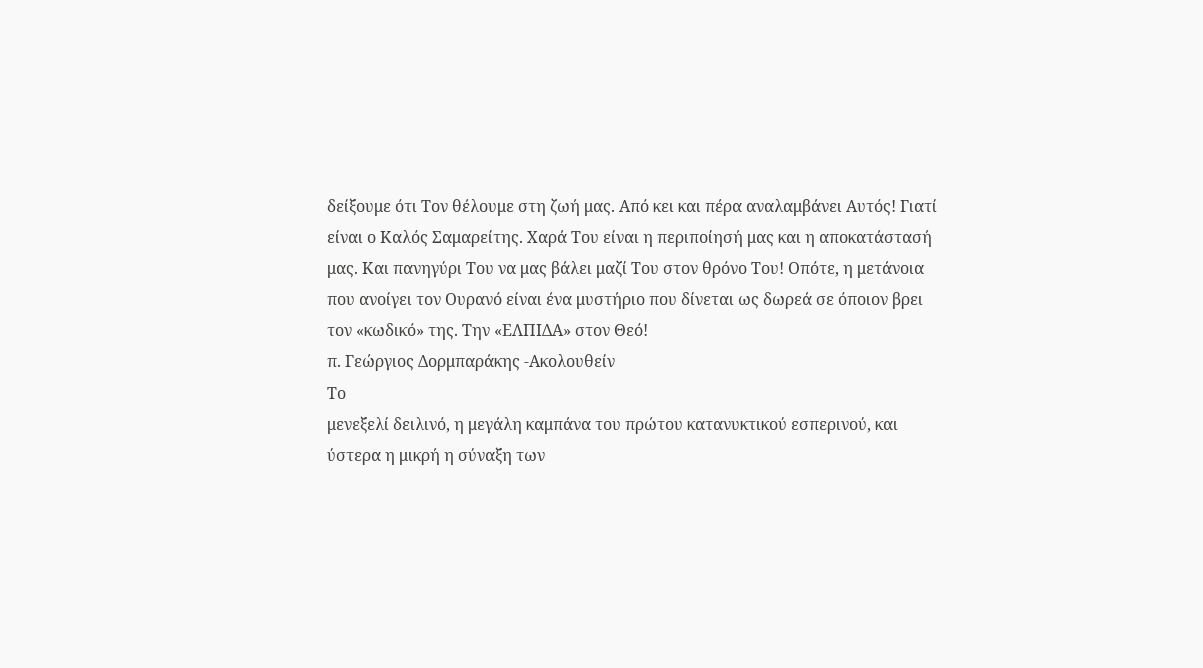δείξουμε ότι Τον θέλουμε στη ζωή μας. Από κει και πέρα αναλαμβάνει Αυτός! Γιατί
είναι ο Καλός Σαμαρείτης. Χαρά Του είναι η περιποίησή μας και η αποκατάστασή
μας. Και πανηγύρι Του να μας βάλει μαζί Του στον θρόνο Του! Οπότε, η μετάνοια
που ανοίγει τον Ουρανό είναι ένα μυστήριο που δίνεται ως δωρεά σε όποιον βρει
τον «κωδικό» της. Την «ΕΛΠΙΔΑ» στον Θεό!
π. Γεώργιος Δορμπαράκης -Ακολουθείν
Το
μενεξελί δειλινό, η μεγάλη καμπάνα του πρώτου κατανυκτικού εσπερινού, και
ύστερα η μικρή η σύναξη των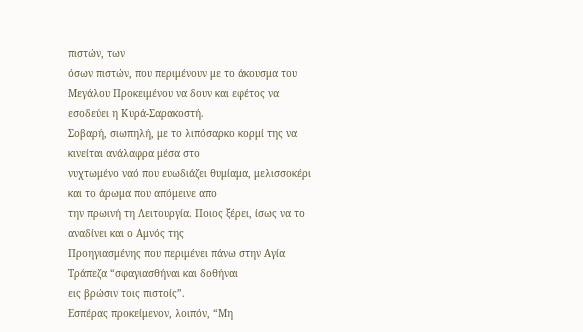πιστών, των
όσων πιστών, που περιμένουν με το άκουσμα του Μεγάλου Προκειμένου να δουν και εφέτος να εσοδεύει η Κυρά-Σαρακοστή.
Σοβαρή, σιωπηλή, με το λιπόσαρκο κορμί της να κινείται ανάλαφρα μέσα στο
νυχτωμένο ναό που ευωδιάζει θυμίαμα, μελισσοκέρι και το άρωμα που απόμεινε απο
την πρωινή τη Λειτουργία. Ποιος ξέρει, ίσως να το αναδίνει και ο Αμνός της
Προηγιασμένης που περιμένει πάνω στην Αγία Τράπεζα “σφαγιασθήναι και δοθήναι
εις βρώσιν τοις πιστοίς”.
Εσπέρας προκείμενον, λοιπόν, “Μη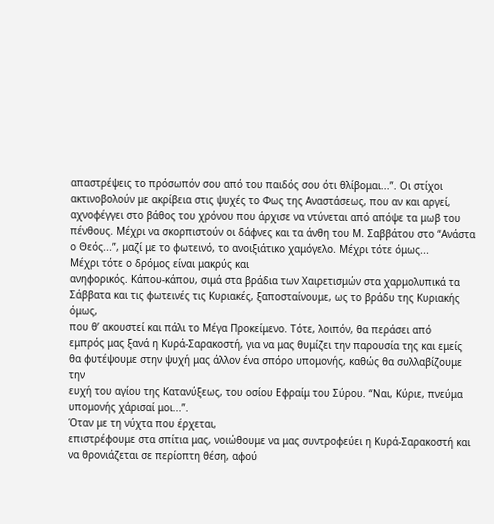απαστρέψεις το πρόσωπόν σου από του παιδός σου ότι θλίβομαι...”. Οι στίχοι
ακτινοβολούν με ακρίβεια στις ψυχές το Φως της Αναστάσεως, που αν και αργεί,
αχνοφέγγει στο βάθος του χρόνου που άρχισε να ντύνεται από απόψε τα μωβ του
πένθους. Μέχρι να σκορπιστούν οι δάφνες και τα άνθη του Μ. Σαββάτου στο “Ανάστα
ο Θεός...”, μαζί με το φωτεινό, το ανοιξιάτικο χαμόγελο. Μέχρι τότε όμως...
Μέχρι τότε ο δρόμος είναι μακρύς και
ανηφορικός. Κάπου-κάπου, σιμά στα βράδια των Χαιρετισμών στα χαρμολυπικά τα
Σάββατα και τις φωτεινές τις Κυριακές, ξαποσταίνουμε, ως το βράδυ της Κυριακής όμως,
που θ’ ακουστεί και πάλι το Μέγα Προκείμενο. Τότε, λοιπόν, θα περάσει από
εμπρός μας ξανά η Κυρά-Σαρακοστή, για να μας θυμίζει την παρουσία της και εμείς
θα φυτέψουμε στην ψυχή μας άλλον ένα σπόρο υπομονής, καθώς θα συλλαβίζουμε την
ευχή του αγίου της Κατανύξεως, του οσίου Εφραίμ του Σύρου. “Ναι, Κύριε, πνεύμα
υπομονής χάρισαί μοι...”.
Όταν με τη νύχτα που έρχεται,
επιστρέφουμε στα σπίτια μας, νοιώθουμε να μας συντροφεύει η Κυρά-Σαρακοστή και
να θρονιάζεται σε περίοπτη θέση, αφού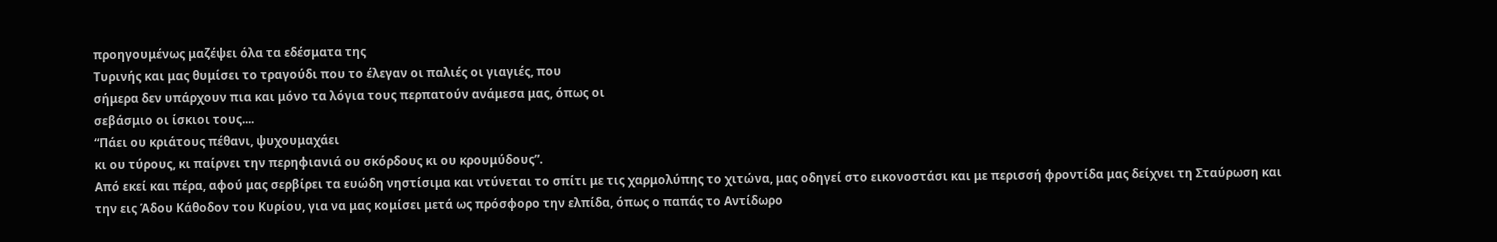προηγουμένως μαζέψει όλα τα εδέσματα της
Τυρινής και μας θυμίσει το τραγούδι που το έλεγαν οι παλιές οι γιαγιές, που
σήμερα δεν υπάρχουν πια και μόνο τα λόγια τους περπατούν ανάμεσα μας, όπως οι
σεβάσμιο οι ίσκιοι τους....
“Πάει ου κριάτους πέθανι, ψυχουμαχάει
κι ου τύρους, κι παίρνει την περηφιανιά ου σκόρδους κι ου κρουμύδους”.
Από εκεί και πέρα, αφού μας σερβίρει τα ευώδη νηστίσιμα και ντύνεται το σπίτι με τις χαρμολύπης το χιτώνα, μας οδηγεί στο εικονοστάσι και με περισσή φροντίδα μας δείχνει τη Σταύρωση και την εις Άδου Κάθοδον του Κυρίου, για να μας κομίσει μετά ως πρόσφορο την ελπίδα, όπως ο παπάς το Αντίδωρο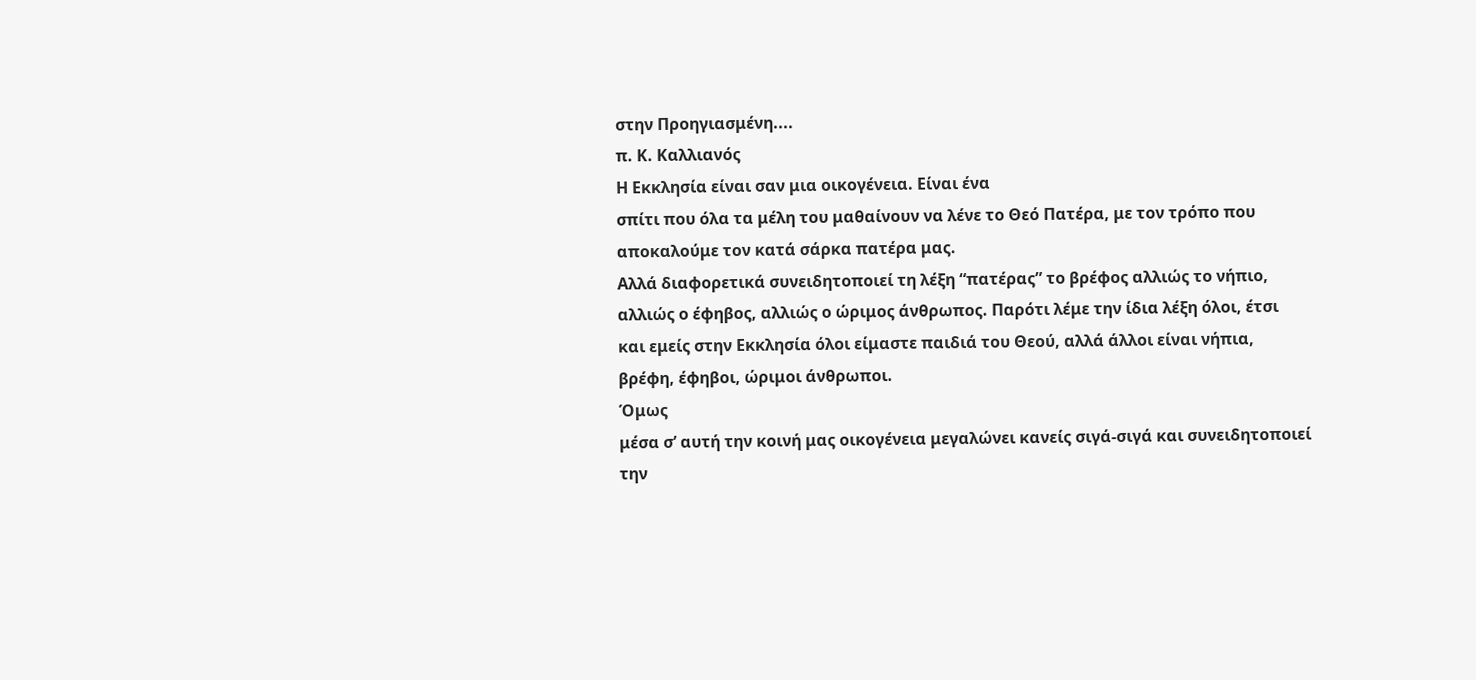στην Προηγιασμένη....
π. Κ. Καλλιανός
Η Εκκλησία είναι σαν μια οικογένεια. Είναι ένα
σπίτι που όλα τα μέλη του μαθαίνουν να λένε το Θεό Πατέρα, με τον τρόπο που
αποκαλούμε τον κατά σάρκα πατέρα μας.
Αλλά διαφορετικά συνειδητοποιεί τη λέξη “πατέρας” το βρέφος αλλιώς το νήπιο,
αλλιώς ο έφηβος, αλλιώς ο ώριμος άνθρωπος. Παρότι λέμε την ίδια λέξη όλοι, έτσι
και εμείς στην Εκκλησία όλοι είμαστε παιδιά του Θεού, αλλά άλλοι είναι νήπια,
βρέφη, έφηβοι, ώριμοι άνθρωποι.
Όμως
μέσα σ’ αυτή την κοινή μας οικογένεια μεγαλώνει κανείς σιγά-σιγά και συνειδητοποιεί την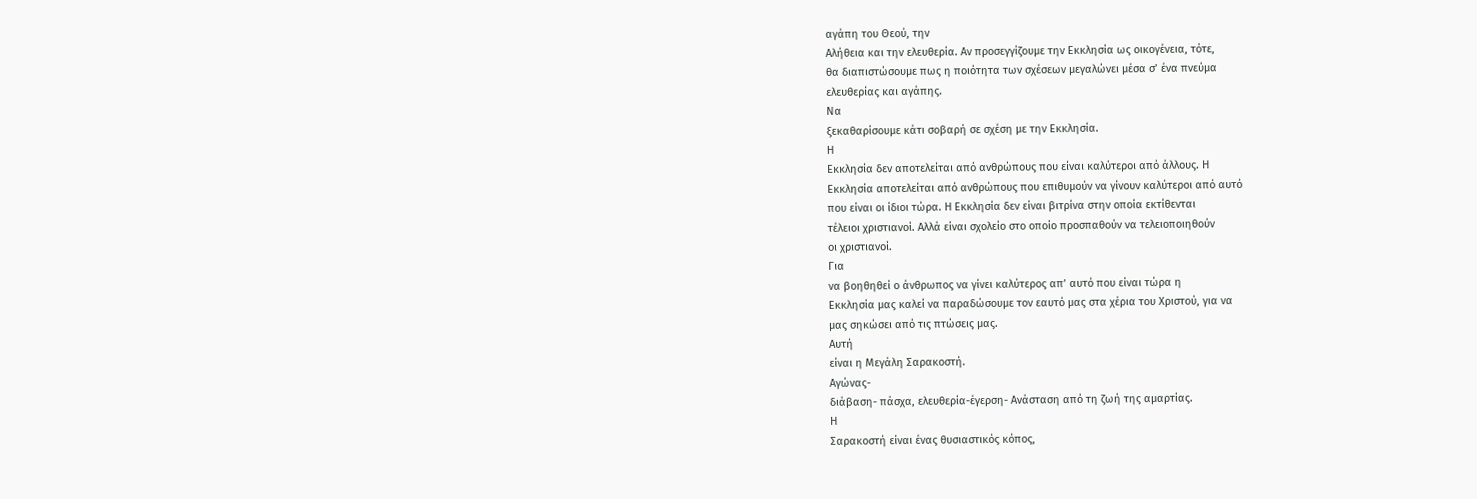αγάπη του Θεού, την
Αλήθεια και την ελευθερία. Αν προσεγγίζουμε την Εκκλησία ως οικογένεια, τότε,
θα διαπιστώσουμε πως η ποιότητα των σχέσεων μεγαλώνει μέσα σ’ ένα πνεύμα
ελευθερίας και αγάπης.
Να
ξεκαθαρίσουμε κάτι σοβαρή σε σχέση με την Εκκλησία.
Η
Εκκλησία δεν αποτελείται από ανθρώπους που είναι καλύτεροι από άλλους. Η
Εκκλησία αποτελείται από ανθρώπους που επιθυμούν να γίνουν καλύτεροι από αυτό
που είναι οι ίδιοι τώρα. Η Εκκλησία δεν είναι βιτρίνα στην οποία εκτίθενται
τέλειοι χριστιανοί. Αλλά είναι σχολείο στο οποίο προσπαθούν να τελειοποιηθούν
οι χριστιανοί.
Για
να βοηθηθεί ο άνθρωπος να γίνει καλύτερος απ’ αυτό που είναι τώρα η
Εκκλησία μας καλεί να παραδώσουμε τον εαυτό μας στα χέρια του Χριστού, για να
μας σηκώσει από τις πτώσεις μας.
Αυτή
είναι η Μεγάλη Σαρακοστή.
Αγώνας-
διάβαση- πάσχα, ελευθερία-έγερση- Ανάσταση από τη ζωή της αμαρτίας.
Η
Σαρακοστή είναι ένας θυσιαστικός κόπος,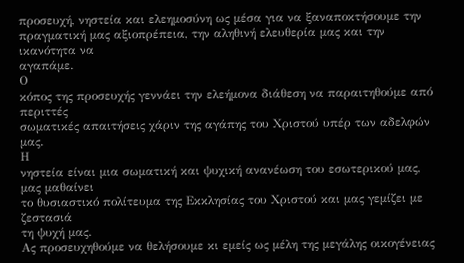προσευχή, νηστεία και ελεημοσύνη ως μέσα για να ξαναποκτήσουμε την
πραγματική μας αξιοπρέπεια, την αληθινή ελευθερία μας και την ικανότητα να
αγαπάμε.
Ο
κόπος της προσευχής γεννάει την ελεήμονα διάθεση να παραιτηθούμε από περιττές
σωματικές απαιτήσεις χάριν της αγάπης του Χριστού υπέρ των αδελφών μας.
Η
νηστεία είναι μια σωματική και ψυχική ανανέωση του εσωτερικού μας, μας μαθαίνει
το θυσιαστικό πολίτευμα της Εκκλησίας του Χριστού και μας γεμίζει με ζεστασιά
τη ψυχή μας.
Ας προσευχηθούμε να θελήσουμε κι εμείς ως μέλη της μεγάλης οικογένειας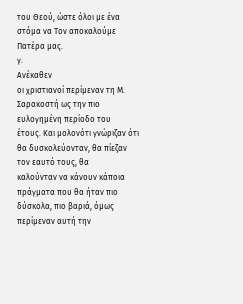του Θεού, ώστε όλοι με ένα στόμα να Τον αποκαλούμε Πατέρα μας.
γ.
Ανέκαθεν
οι χριστιανοί περίμεναν τη Μ. Σαρακοστή ως την πιο ευλογημένη περίοδο του
έτους. Και μολονότι γνώριζαν ότι θα δυσκολεύονταν, θα πίεζαν τον εαυτό τους, θα
καλούνταν να κάνουν κάποια πράγματα που θα ήταν πιο δύσκολα, πιο βαριά, όμως
περίμεναν αυτή την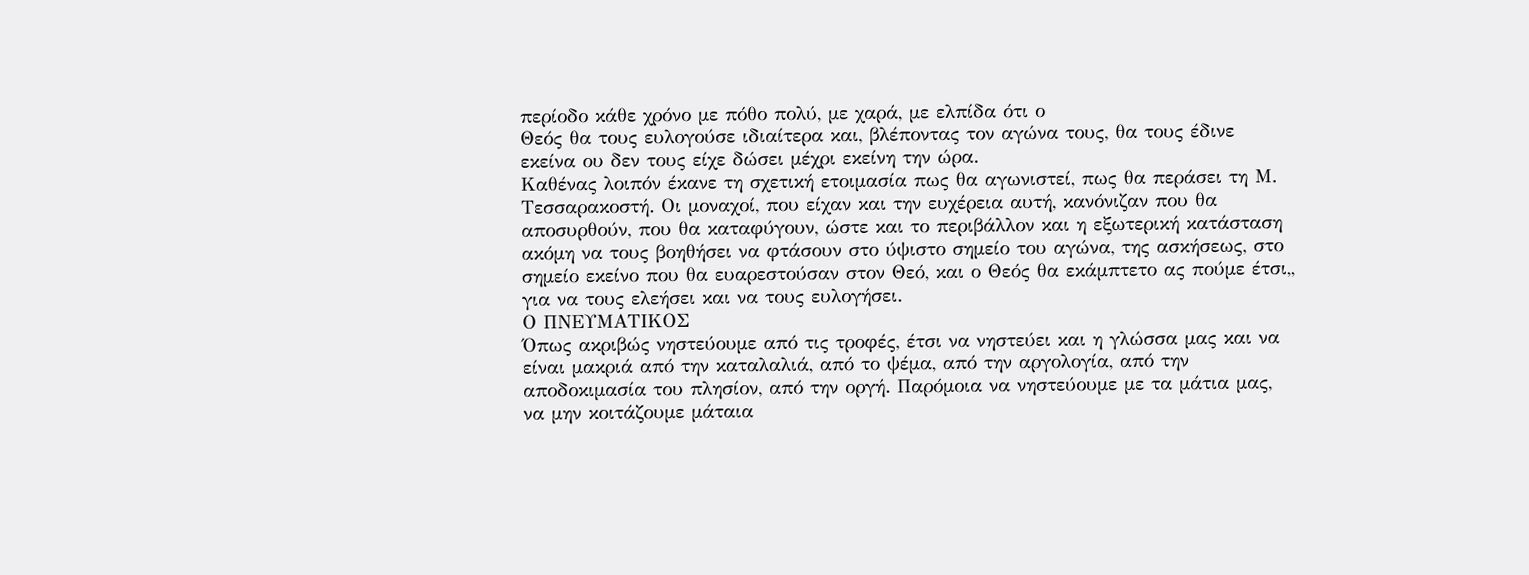περίοδο κάθε χρόνο με πόθο πολύ, με χαρά, με ελπίδα ότι ο
Θεός θα τους ευλογούσε ιδιαίτερα και, βλέποντας τον αγώνα τους, θα τους έδινε
εκείνα ου δεν τους είχε δώσει μέχρι εκείνη την ώρα.
Καθένας λοιπόν έκανε τη σχετική ετοιμασία πως θα αγωνιστεί, πως θα περάσει τη Μ. Τεσσαρακοστή. Οι μοναχοί, που είχαν και την ευχέρεια αυτή, κανόνιζαν που θα αποσυρθούν, που θα καταφύγουν, ώστε και το περιβάλλον και η εξωτερική κατάσταση ακόμη να τους βοηθήσει να φτάσουν στο ύψιστο σημείο του αγώνα, της ασκήσεως, στο σημείο εκείνο που θα ευαρεστούσαν στον Θεό, και ο Θεός θα εκάμπτετο ας πούμε έτσι,, για να τους ελεήσει και να τους ευλογήσει.
Ο ΠΝΕΥΜΑΤΙΚΟΣ
Όπως ακριβώς νηστεύουμε από τις τροφές, έτσι να νηστεύει και η γλώσσα μας και να είναι μακριά από την καταλαλιά, από το ψέμα, από την αργολογία, από την αποδοκιμασία του πλησίον, από την οργή. Παρόμοια να νηστεύουμε με τα μάτια μας, να μην κοιτάζουμε μάταια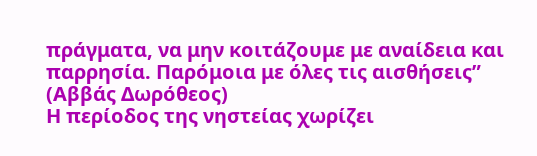πράγματα, να μην κοιτάζουμε με αναίδεια και παρρησία. Παρόμοια με όλες τις αισθήσεις” (Αββάς Δωρόθεος)
Η περίοδος της νηστείας χωρίζει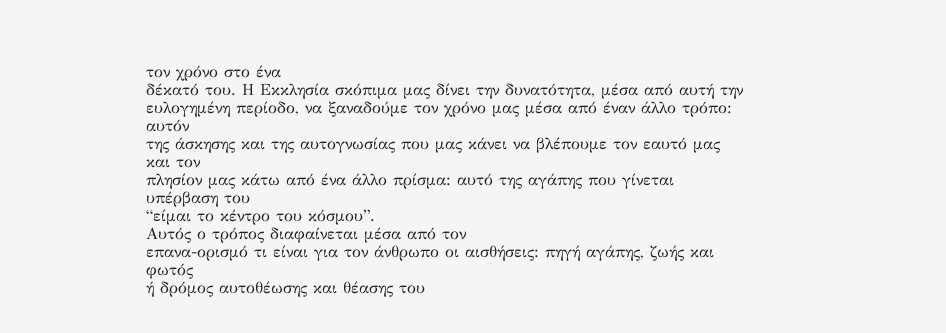τον χρόνο στο ένα
δέκατό του. Η Εκκλησία σκόπιμα μας δίνει την δυνατότητα, μέσα από αυτή την
ευλογημένη περίοδο, να ξαναδούμε τον χρόνο μας μέσα από έναν άλλο τρόπο: αυτόν
της άσκησης και της αυτογνωσίας που μας κάνει να βλέπουμε τον εαυτό μας και τον
πλησίον μας κάτω από ένα άλλο πρίσμα: αυτό της αγάπης που γίνεται υπέρβαση του
“είμαι το κέντρο του κόσμου”.
Αυτός ο τρόπος διαφαίνεται μέσα από τον
επανα-ορισμό τι είναι για τον άνθρωπο οι αισθήσεις: πηγή αγάπης, ζωής και φωτός
ή δρόμος αυτοθέωσης και θέασης του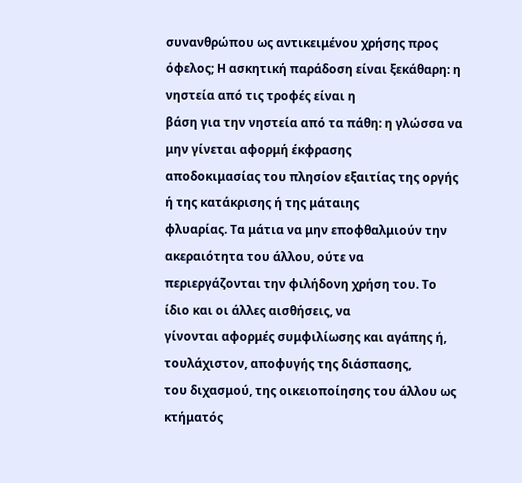συνανθρώπου ως αντικειμένου χρήσης προς
όφελος; Η ασκητική παράδοση είναι ξεκάθαρη: η νηστεία από τις τροφές είναι η
βάση για την νηστεία από τα πάθη: η γλώσσα να μην γίνεται αφορμή έκφρασης
αποδοκιμασίας του πλησίον εξαιτίας της οργής ή της κατάκρισης ή της μάταιης
φλυαρίας. Τα μάτια να μην εποφθαλμιούν την ακεραιότητα του άλλου, ούτε να
περιεργάζονται την φιλήδονη χρήση του. Το ίδιο και οι άλλες αισθήσεις, να
γίνονται αφορμές συμφιλίωσης και αγάπης ή, τουλάχιστον, αποφυγής της διάσπασης,
του διχασμού, της οικειοποίησης του άλλου ως κτήματός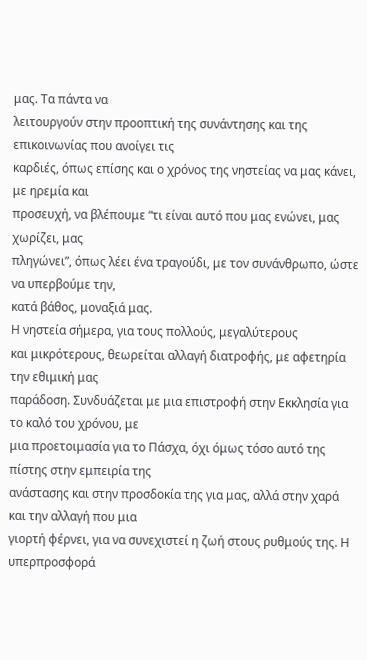μας. Τα πάντα να
λειτουργούν στην προοπτική της συνάντησης και της επικοινωνίας που ανοίγει τις
καρδιές, όπως επίσης και ο χρόνος της νηστείας να μας κάνει, με ηρεμία και
προσευχή, να βλέπουμε “τι είναι αυτό που μας ενώνει, μας χωρίζει, μας
πληγώνει”, όπως λέει ένα τραγούδι, με τον συνάνθρωπο, ώστε να υπερβούμε την,
κατά βάθος, μοναξιά μας.
Η νηστεία σήμερα, για τους πολλούς, μεγαλύτερους
και μικρότερους, θεωρείται αλλαγή διατροφής, με αφετηρία την εθιμική μας
παράδοση. Συνδυάζεται με μια επιστροφή στην Εκκλησία για το καλό του χρόνου, με
μια προετοιμασία για το Πάσχα, όχι όμως τόσο αυτό της πίστης στην εμπειρία της
ανάστασης και στην προσδοκία της για μας, αλλά στην χαρά και την αλλαγή που μια
γιορτή φέρνει, για να συνεχιστεί η ζωή στους ρυθμούς της. Η υπερπροσφορά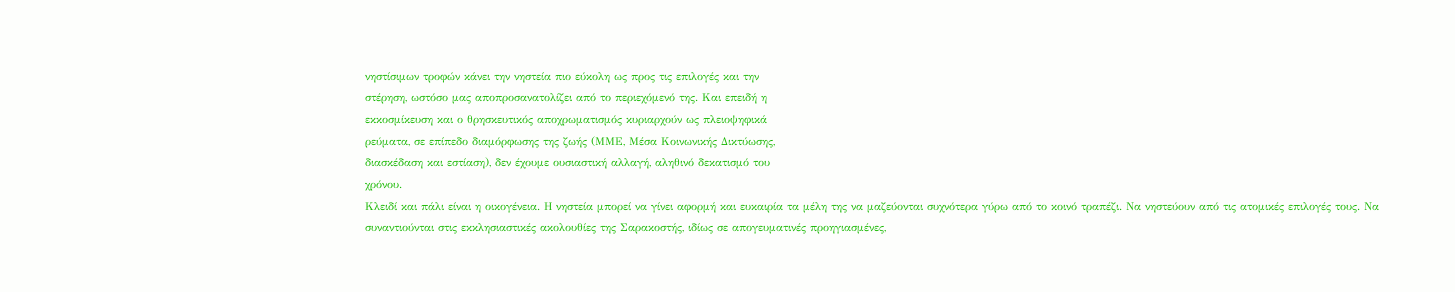νηστίσιμων τροφών κάνει την νηστεία πιο εύκολη ως προς τις επιλογές και την
στέρηση, ωστόσο μας αποπροσανατολίζει από το περιεχόμενό της. Και επειδή η
εκκοσμίκευση και ο θρησκευτικός αποχρωματισμός κυριαρχούν ως πλειοψηφικά
ρεύματα, σε επίπεδο διαμόρφωσης της ζωής (ΜΜΕ, Μέσα Κοινωνικής Δικτύωσης,
διασκέδαση και εστίαση), δεν έχουμε ουσιαστική αλλαγή, αληθινό δεκατισμό του
χρόνου.
Κλειδί και πάλι είναι η οικογένεια. Η νηστεία μπορεί να γίνει αφορμή και ευκαιρία τα μέλη της να μαζεύονται συχνότερα γύρω από το κοινό τραπέζι. Να νηστεύουν από τις ατομικές επιλογές τους. Να συναντιούνται στις εκκλησιαστικές ακολουθίες της Σαρακοστής, ιδίως σε απογευματινές προηγιασμένες,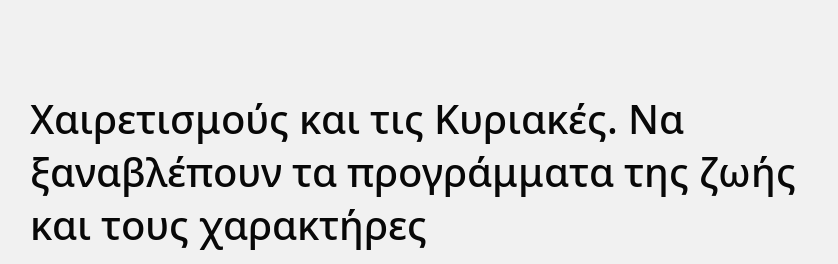Χαιρετισμούς και τις Κυριακές. Να ξαναβλέπουν τα προγράμματα της ζωής και τους χαρακτήρες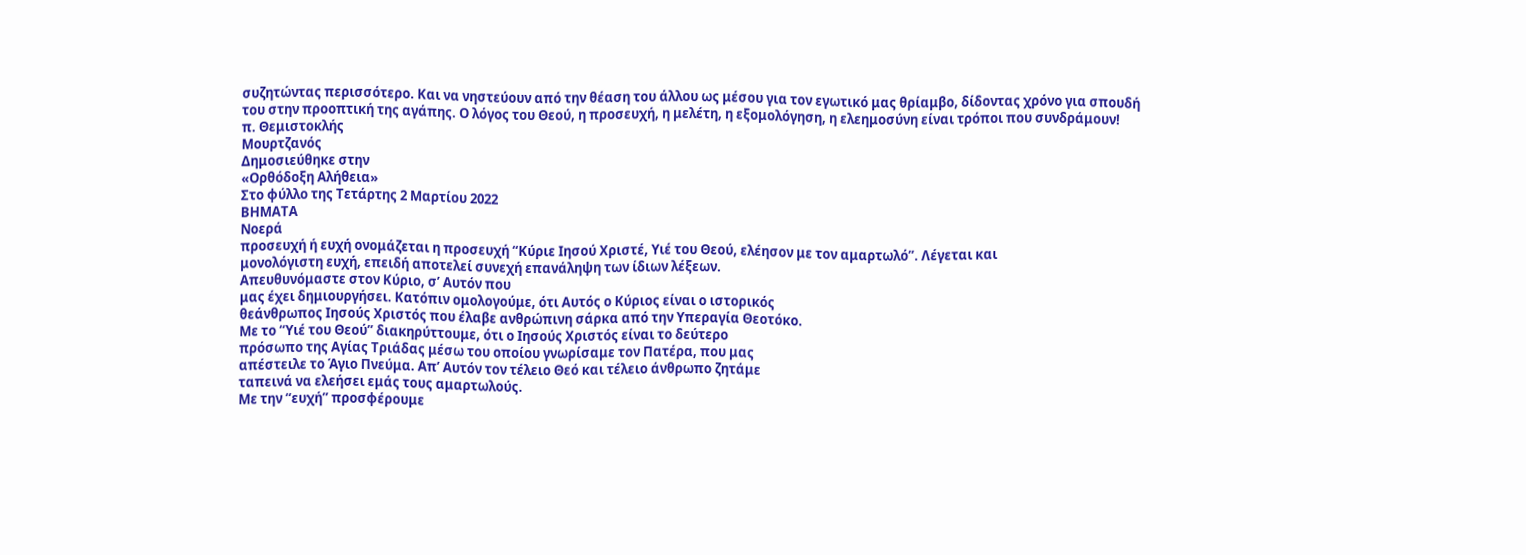συζητώντας περισσότερο. Και να νηστεύουν από την θέαση του άλλου ως μέσου για τον εγωτικό μας θρίαμβο, δίδοντας χρόνο για σπουδή του στην προοπτική της αγάπης. Ο λόγος του Θεού, η προσευχή, η μελέτη, η εξομολόγηση, η ελεημοσύνη είναι τρόποι που συνδράμουν!
π. Θεμιστοκλής
Μουρτζανός
Δημοσιεύθηκε στην
«Ορθόδοξη Αλήθεια»
Στο φύλλο της Τετάρτης 2 Μαρτίου 2022
ΒΗΜΑΤΑ
Νοερά
προσευχή ή ευχή ονομάζεται η προσευχή “Κύριε Ιησού Χριστέ, Υιέ του Θεού, ελέησον με τον αμαρτωλό”. Λέγεται και
μονολόγιστη ευχή, επειδή αποτελεί συνεχή επανάληψη των ίδιων λέξεων.
Απευθυνόμαστε στον Κύριο, σ’ Αυτόν που
μας έχει δημιουργήσει. Κατόπιν ομολογούμε, ότι Αυτός ο Κύριος είναι ο ιστορικός
θεάνθρωπος Ιησούς Χριστός που έλαβε ανθρώπινη σάρκα από την Υπεραγία Θεοτόκο.
Με το “Υιέ του Θεού” διακηρύττουμε, ότι ο Ιησούς Χριστός είναι το δεύτερο
πρόσωπο της Αγίας Τριάδας μέσω του οποίου γνωρίσαμε τον Πατέρα, που μας
απέστειλε το Άγιο Πνεύμα. Απ’ Αυτόν τον τέλειο Θεό και τέλειο άνθρωπο ζητάμε
ταπεινά να ελεήσει εμάς τους αμαρτωλούς.
Με την “ευχή” προσφέρουμε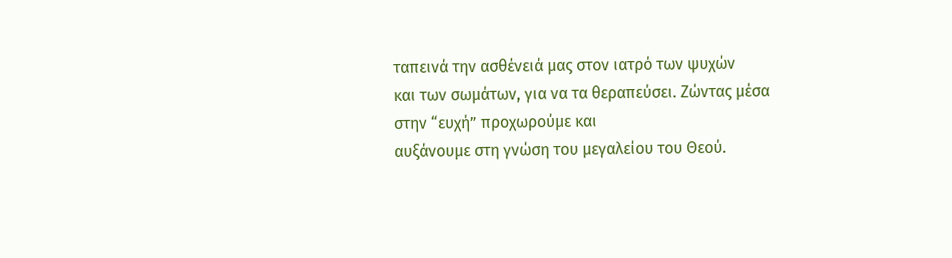ταπεινά την ασθένειά μας στον ιατρό των ψυχών
και των σωμάτων, για να τα θεραπεύσει. Ζώντας μέσα στην “ευχή” προχωρούμε και
αυξάνουμε στη γνώση του μεγαλείου του Θεού.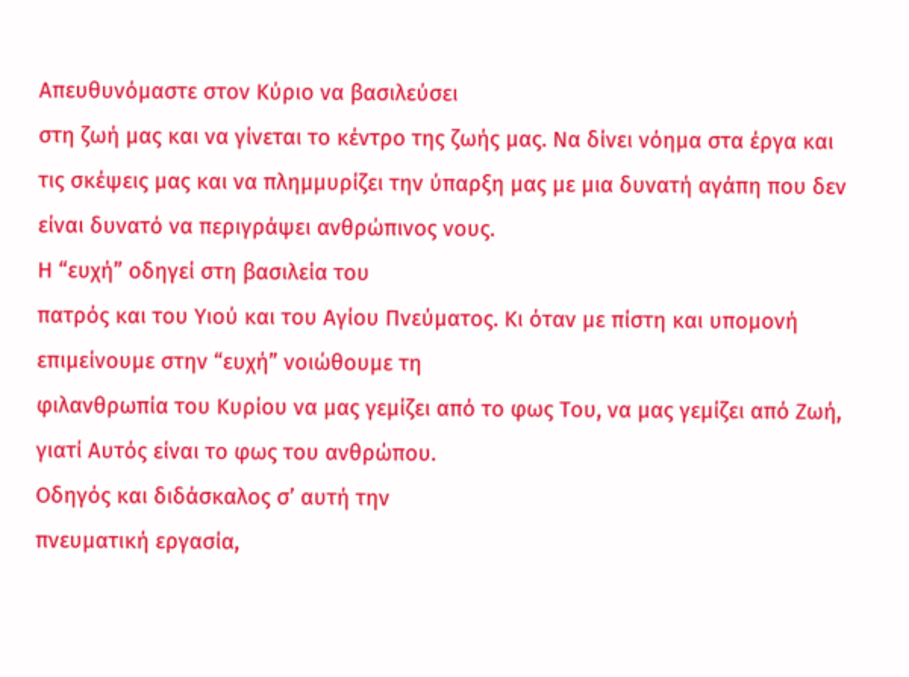Απευθυνόμαστε στον Κύριο να βασιλεύσει
στη ζωή μας και να γίνεται το κέντρο της ζωής μας. Να δίνει νόημα στα έργα και
τις σκέψεις μας και να πλημμυρίζει την ύπαρξη μας με μια δυνατή αγάπη που δεν
είναι δυνατό να περιγράψει ανθρώπινος νους.
Η “ευχή” οδηγεί στη βασιλεία του
πατρός και του Υιού και του Αγίου Πνεύματος. Κι όταν με πίστη και υπομονή
επιμείνουμε στην “ευχή” νοιώθουμε τη
φιλανθρωπία του Κυρίου να μας γεμίζει από το φως Του, να μας γεμίζει από Ζωή,
γιατί Αυτός είναι το φως του ανθρώπου.
Οδηγός και διδάσκαλος σ’ αυτή την
πνευματική εργασία,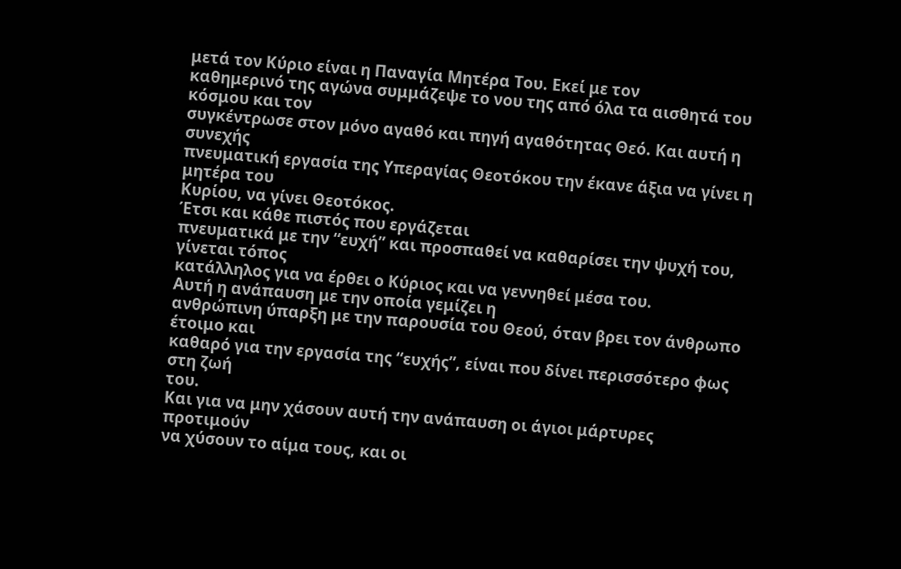μετά τον Κύριο είναι η Παναγία Μητέρα Του. Εκεί με τον
καθημερινό της αγώνα συμμάζεψε το νου της από όλα τα αισθητά του κόσμου και τον
συγκέντρωσε στον μόνο αγαθό και πηγή αγαθότητας Θεό. Και αυτή η συνεχής
πνευματική εργασία της Υπεραγίας Θεοτόκου την έκανε άξια να γίνει η μητέρα του
Κυρίου, να γίνει Θεοτόκος.
Έτσι και κάθε πιστός που εργάζεται
πνευματικά με την “ευχή” και προσπαθεί να καθαρίσει την ψυχή του, γίνεται τόπος
κατάλληλος για να έρθει ο Κύριος και να γεννηθεί μέσα του.
Αυτή η ανάπαυση με την οποία γεμίζει η
ανθρώπινη ύπαρξη με την παρουσία του Θεού, όταν βρει τον άνθρωπο έτοιμο και
καθαρό για την εργασία της “ευχής”, είναι που δίνει περισσότερο φως στη ζωή
του.
Και για να μην χάσουν αυτή την ανάπαυση οι άγιοι μάρτυρες προτιμούν
να χύσουν το αίμα τους, και οι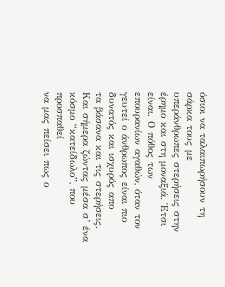όσιοι να ταλαιπωρήσουν τη σάρκα τους με
υπεράνθρωπες στερήσεις στην έρημο και στη μοναξιά. Έτσι είναι. Ο πόθος των
επουρανίων αγαθών, όταν τον γευτεί ο άνθρωπος είναι πιο δυνατός και ισχυρός απο
τα βάσανα και τις στερήσεις.
Και σήμερα ζώντας μέσα σ’ ένα κόσμο “κατείδωλο”, που προσπαθεί
να μας πείσει πως ο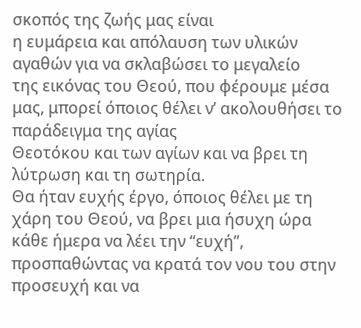σκοπός της ζωής μας είναι
η ευμάρεια και απόλαυση των υλικών αγαθών για να σκλαβώσει το μεγαλείο
της εικόνας του Θεού, που φέρουμε μέσα μας, μπορεί όποιος θέλει ν’ ακολουθήσει το παράδειγμα της αγίας
Θεοτόκου και των αγίων και να βρει τη λύτρωση και τη σωτηρία.
Θα ήταν ευχής έργο, όποιος θέλει με τη
χάρη του Θεού, να βρει μια ήσυχη ώρα κάθε ήμερα να λέει την “ευχή”,
προσπαθώντας να κρατά τον νου του στην
προσευχή και να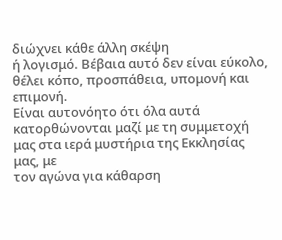διώχνει κάθε άλλη σκέψη
ή λογισμό. Βέβαια αυτό δεν είναι εύκολο, θέλει κόπο, προσπάθεια, υπομονή και
επιμονή.
Είναι αυτονόητο ότι όλα αυτά
κατορθώνονται μαζί με τη συμμετοχή μας στα ιερά μυστήρια της Εκκλησίας μας, με
τον αγώνα για κάθαρση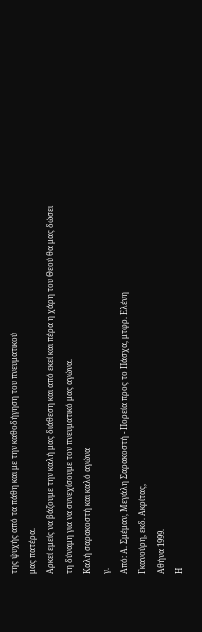της ψυχής από τα πάθη και με την καθοδήγηση του πνευματικού
μας πατέρα.
Αρκεί εμείς να βάζουμε την καλή μας διάθεση και από εκεί και πέρα η χάρη του Θεού θα μας δώσει τη δύναμη για να συνεχίσουμε τον πνευματικό μας αγώνα.
Καλή σαρακοστή και καλό αγώνα
γ.
Από: Α. Σμέμαν, Μεγάλη Σαρακοστή - Πορεία προς το Πάσχα, μτφρ. Ελένη
Γκανούρη, εκδ. Ακρίτας,
Αθήνα 1999.
Η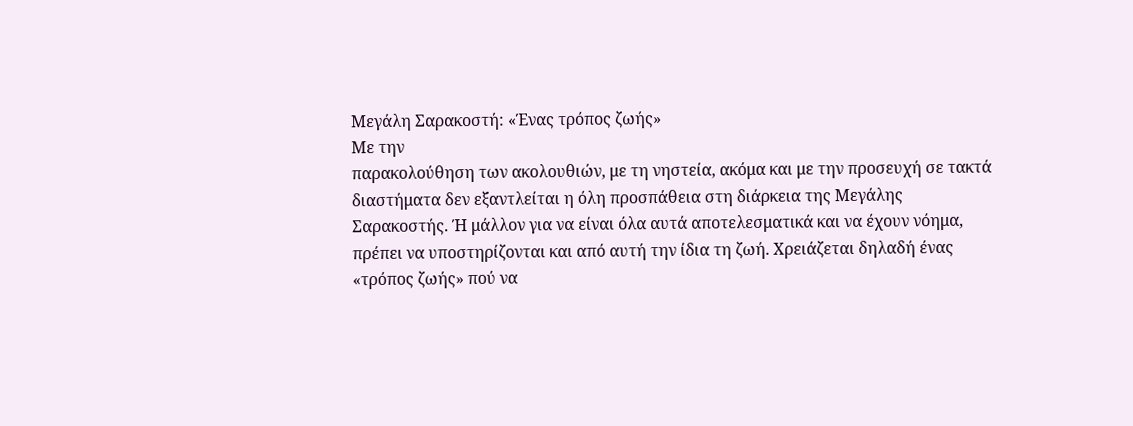Μεγάλη Σαρακοστή: «Ένας τρόπος ζωής»
Με την
παρακολούθηση των ακολουθιών, με τη νηστεία, ακόμα και με την προσευχή σε τακτά
διαστήματα δεν εξαντλείται η όλη προσπάθεια στη διάρκεια της Μεγάλης
Σαρακοστής. Ή μάλλον για να είναι όλα αυτά αποτελεσματικά και να έχουν νόημα,
πρέπει να υποστηρίζονται και από αυτή την ίδια τη ζωή. Χρειάζεται δηλαδή ένας
«τρόπος ζωής» πού να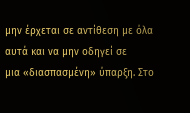μην έρχεται σε αντίθεση με όλα αυτά και να μην οδηγεί σε
μια «διασπασμένη» ύπαρξη. Στο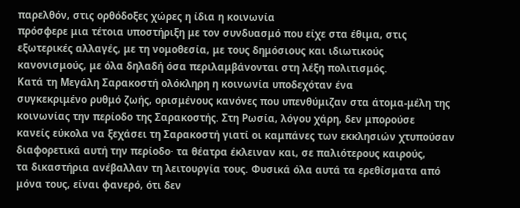παρελθόν, στις ορθόδοξες χώρες η ίδια η κοινωνία
πρόσφερε μια τέτοια υποστήριξη με τον συνδυασμό που είχε στα έθιμα, στις
εξωτερικές αλλαγές, με τη νομοθεσία, με τους δημόσιους και ιδιωτικούς
κανονισμούς, με όλα δηλαδή όσα περιλαμβάνονται στη λέξη πολιτισμός.
Κατά τη Μεγάλη Σαρακοστή ολόκληρη η κοινωνία υποδεχόταν ένα
συγκεκριμένο ρυθμό ζωής, ορισμένους κανόνες που υπενθύμιζαν στα άτομα-μέλη της
κοινωνίας την περίοδο της Σαρακοστής. Στη Ρωσία, λόγου χάρη, δεν μπορούσε
κανείς εύκολα να ξεχάσει τη Σαρακοστή γιατί οι καμπάνες των εκκλησιών χτυπούσαν
διαφορετικά αυτή την περίοδο· τα θέατρα έκλειναν και, σε παλιότερους καιρούς,
τα δικαστήρια ανέβαλλαν τη λειτουργία τους. Φυσικά όλα αυτά τα ερεθίσματα από
μόνα τους, είναι φανερό, ότι δεν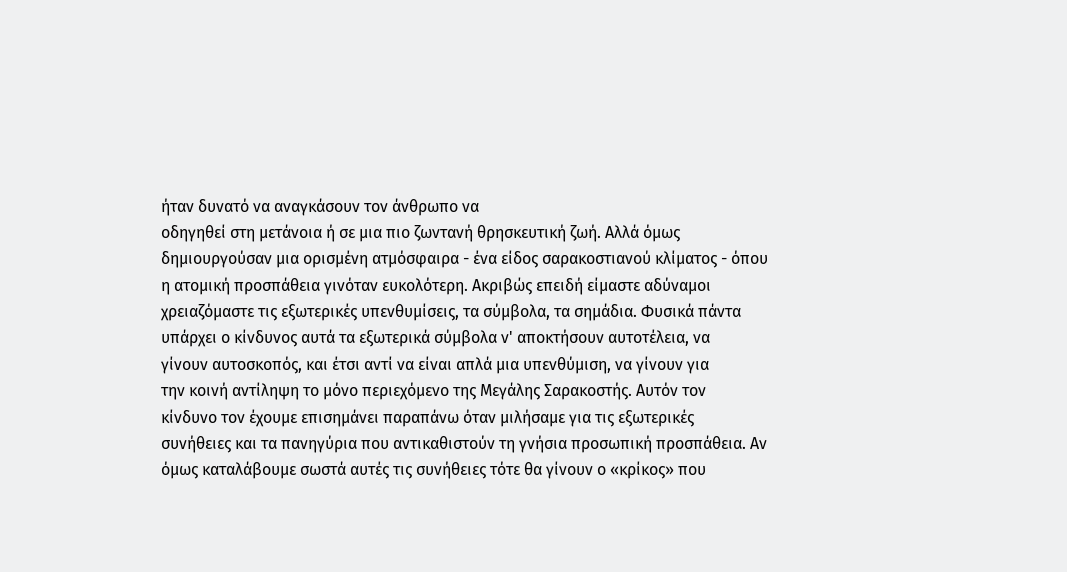ήταν δυνατό να αναγκάσουν τον άνθρωπο να
οδηγηθεί στη μετάνοια ή σε μια πιο ζωντανή θρησκευτική ζωή. Αλλά όμως
δημιουργούσαν μια ορισμένη ατμόσφαιρα - ένα είδος σαρακοστιανού κλίματος - όπου
η ατομική προσπάθεια γινόταν ευκολότερη. Ακριβώς επειδή είμαστε αδύναμοι
χρειαζόμαστε τις εξωτερικές υπενθυμίσεις, τα σύμβολα, τα σημάδια. Φυσικά πάντα
υπάρχει ο κίνδυνος αυτά τα εξωτερικά σύμβολα ν' αποκτήσουν αυτοτέλεια, να
γίνουν αυτοσκοπός, και έτσι αντί να είναι απλά μια υπενθύμιση, να γίνουν για
την κοινή αντίληψη το μόνο περιεχόμενο της Μεγάλης Σαρακοστής. Αυτόν τον
κίνδυνο τον έχουμε επισημάνει παραπάνω όταν μιλήσαμε για τις εξωτερικές
συνήθειες και τα πανηγύρια που αντικαθιστούν τη γνήσια προσωπική προσπάθεια. Αν
όμως καταλάβουμε σωστά αυτές τις συνήθειες τότε θα γίνουν ο «κρίκος» που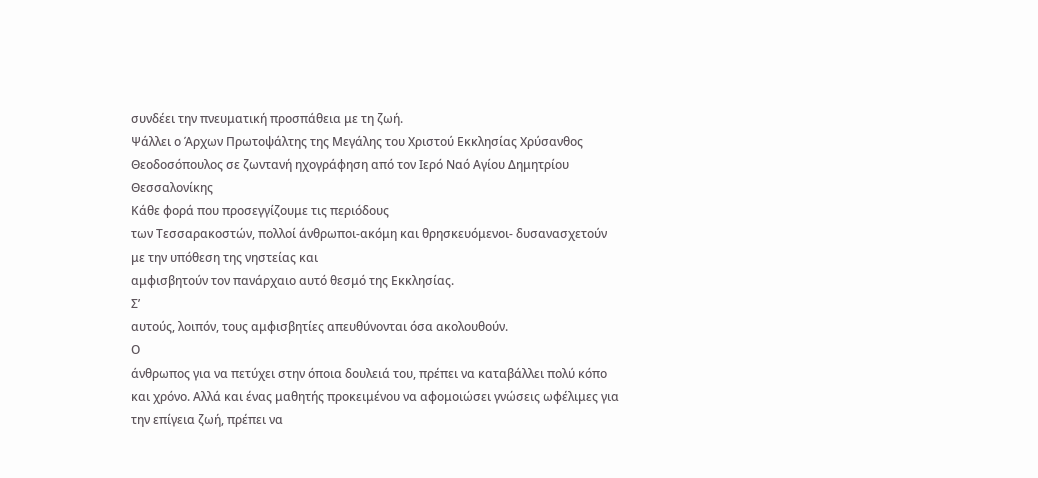συνδέει την πνευματική προσπάθεια με τη ζωή.
Ψάλλει ο Άρχων Πρωτοψάλτης της Μεγάλης του Χριστού Εκκλησίας Χρύσανθος Θεοδοσόπουλος σε ζωντανή ηχογράφηση από τον Ιερό Ναό Αγίου Δημητρίου Θεσσαλονίκης
Κάθε φορά που προσεγγίζουμε τις περιόδους
των Τεσσαρακοστών, πολλοί άνθρωποι-ακόμη και θρησκευόμενοι- δυσανασχετούν με την υπόθεση της νηστείας και
αμφισβητούν τον πανάρχαιο αυτό θεσμό της Εκκλησίας.
Σ’
αυτούς, λοιπόν, τους αμφισβητίες απευθύνονται όσα ακολουθούν.
Ο
άνθρωπος για να πετύχει στην όποια δουλειά του, πρέπει να καταβάλλει πολύ κόπο
και χρόνο. Αλλά και ένας μαθητής προκειμένου να αφομοιώσει γνώσεις ωφέλιμες για
την επίγεια ζωή, πρέπει να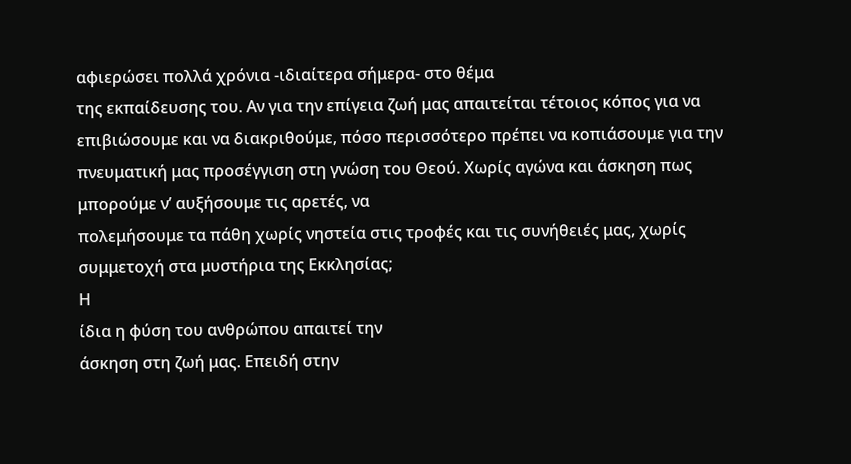αφιερώσει πολλά χρόνια -ιδιαίτερα σήμερα- στο θέμα
της εκπαίδευσης του. Αν για την επίγεια ζωή μας απαιτείται τέτοιος κόπος για να
επιβιώσουμε και να διακριθούμε, πόσο περισσότερο πρέπει να κοπιάσουμε για την
πνευματική μας προσέγγιση στη γνώση του Θεού. Χωρίς αγώνα και άσκηση πως
μπορούμε ν’ αυξήσουμε τις αρετές, να
πολεμήσουμε τα πάθη χωρίς νηστεία στις τροφές και τις συνήθειές μας, χωρίς
συμμετοχή στα μυστήρια της Εκκλησίας;
Η
ίδια η φύση του ανθρώπου απαιτεί την
άσκηση στη ζωή μας. Επειδή στην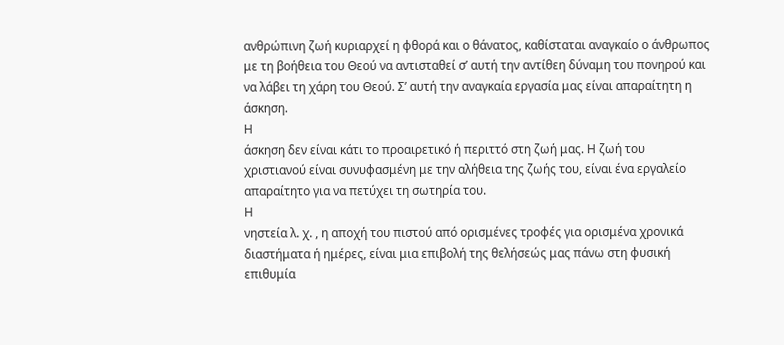ανθρώπινη ζωή κυριαρχεί η φθορά και ο θάνατος, καθίσταται αναγκαίο ο άνθρωπος
με τη βοήθεια του Θεού να αντισταθεί σ’ αυτή την αντίθεη δύναμη του πονηρού και
να λάβει τη χάρη του Θεού. Σ’ αυτή την αναγκαία εργασία μας είναι απαραίτητη η
άσκηση.
Η
άσκηση δεν είναι κάτι το προαιρετικό ή περιττό στη ζωή μας. Η ζωή του
χριστιανού είναι συνυφασμένη με την αλήθεια της ζωής του, είναι ένα εργαλείο
απαραίτητο για να πετύχει τη σωτηρία του.
Η
νηστεία λ. χ. , η αποχή του πιστού από ορισμένες τροφές για ορισμένα χρονικά
διαστήματα ή ημέρες, είναι μια επιβολή της θελήσεώς μας πάνω στη φυσική
επιθυμία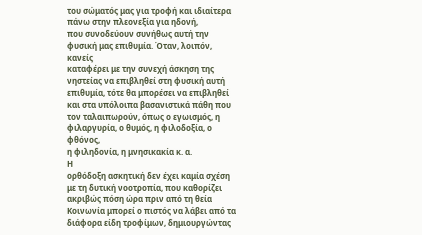του σώματός μας για τροφή και ιδιαίτερα πάνω στην πλεονεξία για ηδονή,
που συνοδεύουν συνήθως αυτή την φυσική μας επιθυμία. Όταν, λοιπόν, κανείς
καταφέρει με την συνεχή άσκηση της νηστείας να επιβληθεί στη φυσική αυτή
επιθυμία, τότε θα μπορέσει να επιβληθεί και στα υπόλοιπα βασανιστικά πάθη που
τον ταλαιπωρούν, όπως ο εγωισμός, η φιλαργυρία, ο θυμός, η φιλοδοξία, ο φθόνος,
η φιληδονία, η μνησικακία κ. α.
Η
ορθόδοξη ασκητική δεν έχει καμία σχέση με τη δυτική νοοτροπία, που καθορίζει
ακριβώς πόση ώρα πριν από τη θεία Κοινωνία μπορεί ο πιστός να λάβει από τα
διάφορα είδη τροφίμων, δημιουργώντας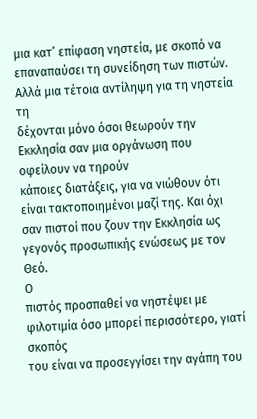μια κατ’ επίφαση νηστεία, με σκοπό να
επαναπαύσει τη συνείδηση των πιστών. Αλλά μια τέτοια αντίληψη για τη νηστεία τη
δέχονται μόνο όσοι θεωρούν την Εκκλησία σαν μια οργάνωση που οφείλουν να τηρούν
κάποιες διατάξεις, για να νιώθουν ότι
είναι τακτοποιημένοι μαζί της. Και όχι σαν πιστοί που ζουν την Εκκλησία ως
γεγονός προσωπικής ενώσεως με τον Θεό.
Ο
πιστός προσπαθεί να νηστέψει με φιλοτιμία όσο μπορεί περισσότερο, γιατί σκοπός
του είναι να προσεγγίσει την αγάπη του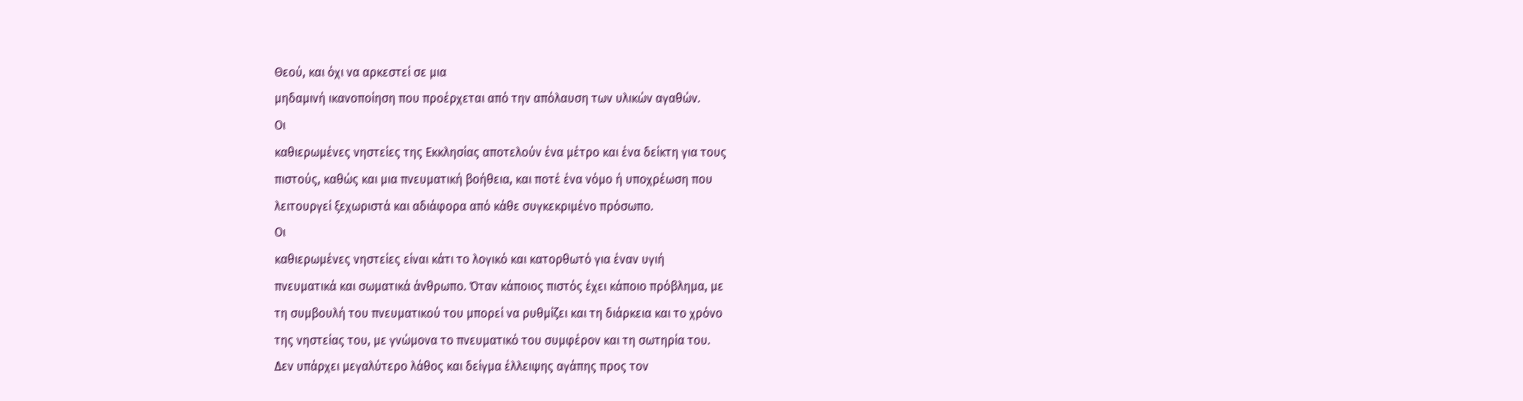Θεού, και όχι να αρκεστεί σε μια
μηδαμινή ικανοποίηση που προέρχεται από την απόλαυση των υλικών αγαθών.
Οι
καθιερωμένες νηστείες της Εκκλησίας αποτελούν ένα μέτρο και ένα δείκτη για τους
πιστούς, καθώς και μια πνευματική βοήθεια, και ποτέ ένα νόμο ή υποχρέωση που
λειτουργεί ξεχωριστά και αδιάφορα από κάθε συγκεκριμένο πρόσωπο.
Οι
καθιερωμένες νηστείες είναι κάτι το λογικό και κατορθωτό για έναν υγιή
πνευματικά και σωματικά άνθρωπο. Όταν κάποιος πιστός έχει κάποιο πρόβλημα, με
τη συμβουλή του πνευματικού του μπορεί να ρυθμίζει και τη διάρκεια και το χρόνο
της νηστείας του, με γνώμονα το πνευματικό του συμφέρον και τη σωτηρία του.
Δεν υπάρχει μεγαλύτερο λάθος και δείγμα έλλειψης αγάπης προς τον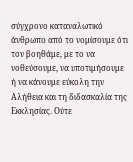σύγχρονο καταναλωτικό άνθρωπο από το νομίσουμε ότι τον βοηθάμε, με το να νοθεύσουμε, να υποτιμήσουμε ή να κάνουμε εύκολη την Αλήθεια και τη διδασκαλία της Εκκλησίας. Ούτε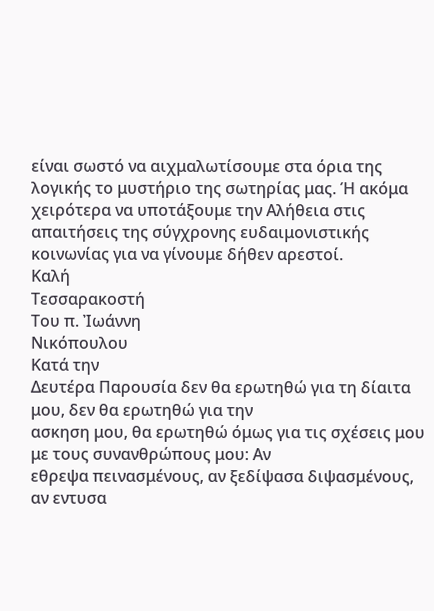είναι σωστό να αιχμαλωτίσουμε στα όρια της λογικής το μυστήριο της σωτηρίας μας. Ή ακόμα χειρότερα να υποτάξουμε την Αλήθεια στις απαιτήσεις της σύγχρονης ευδαιμονιστικής κοινωνίας για να γίνουμε δήθεν αρεστοί.
Καλή
Τεσσαρακοστή
Του π. Ἰωάννη
Νικόπουλου
Κατά την
Δευτέρα Παρουσία δεν θα ερωτηθώ για τη δίαιτα μου, δεν θα ερωτηθώ για την
ασκηση μου, θα ερωτηθώ όμως για τις σχέσεις μου με τους συνανθρώπους μου: Αν
εθρεψα πεινασμένους, αν ξεδίψασα διψασμένους, αν εντυσα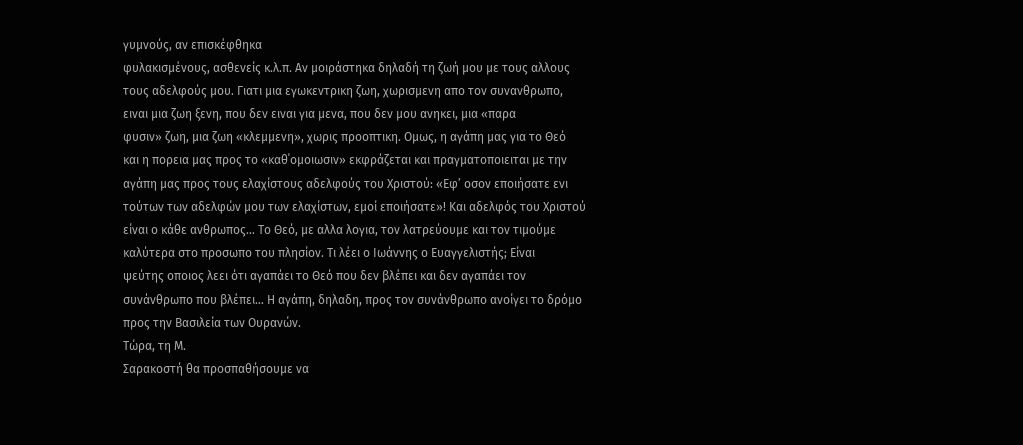γυμνούς, αν επισκέφθηκα
φυλακισμένους, ασθενείς κ.λ.π. Αν μοιράστηκα δηλαδή τη ζωή μου με τους αλλους
τους αδελφούς μου. Γιατι μια εγωκεντρικη ζωη, χωρισμενη απο τον συνανθρωπο,
ειναι μια ζωη ξενη, που δεν ειναι για μενα, που δεν μου ανηκει, μια «παρα
φυσιν» ζωη, μια ζωη «κλεμμενη», χωρις προοπτικη. Ομως, η αγάπη μας για το Θεό
και η πορεια μας προς το «καθ΄ομοιωσιν» εκφράζεται και πραγματοποιειται με την
αγάπη μας προς τους ελαχίστους αδελφούς του Χριστού: «Εφ’ οσον εποιήσατε ενι
τούτων των αδελφών μου των ελαχίστων, εμοί εποιήσατε»! Και αδελφός του Χριστού
είναι ο κάθε ανθρωπος… Το Θεό, με αλλα λογια, τον λατρεύουμε και τον τιμούμε
καλύτερα στο προσωπο του πλησίον. Τι λέει ο Ιωάννης ο Ευαγγελιστής; Είναι
ψεύτης οποιος λεει ότι αγαπάει το Θεό που δεν βλέπει και δεν αγαπάει τον
συνάνθρωπο που βλέπει… Η αγάπη, δηλαδη, προς τον συνάνθρωπο ανοίγει το δρόμο
προς την Βασιλεία των Ουρανών.
Τώρα, τη Μ.
Σαρακοστή θα προσπαθήσουμε να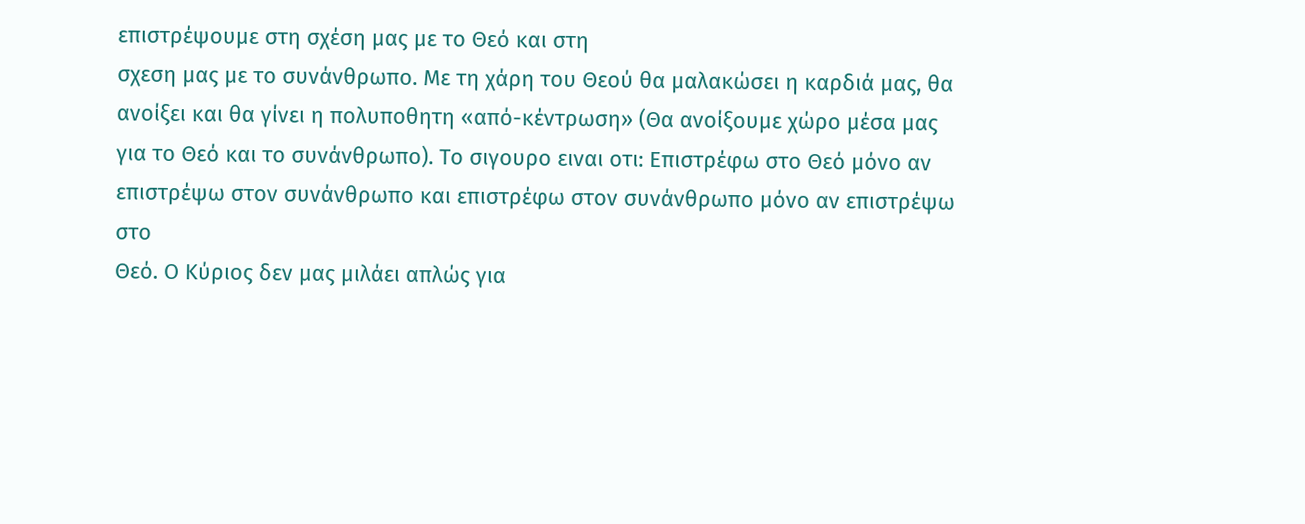επιστρέψουμε στη σχέση μας με το Θεό και στη
σχεση μας με το συνάνθρωπο. Με τη χάρη του Θεού θα μαλακώσει η καρδιά μας, θα
ανοίξει και θα γίνει η πολυποθητη «από-κέντρωση» (Θα ανοίξουμε χώρο μέσα μας
για το Θεό και το συνάνθρωπο). Το σιγουρο ειναι οτι: Επιστρέφω στο Θεό μόνο αν
επιστρέψω στον συνάνθρωπο και επιστρέφω στον συνάνθρωπο μόνο αν επιστρέψω στο
Θεό. Ο Κύριος δεν μας μιλάει απλώς για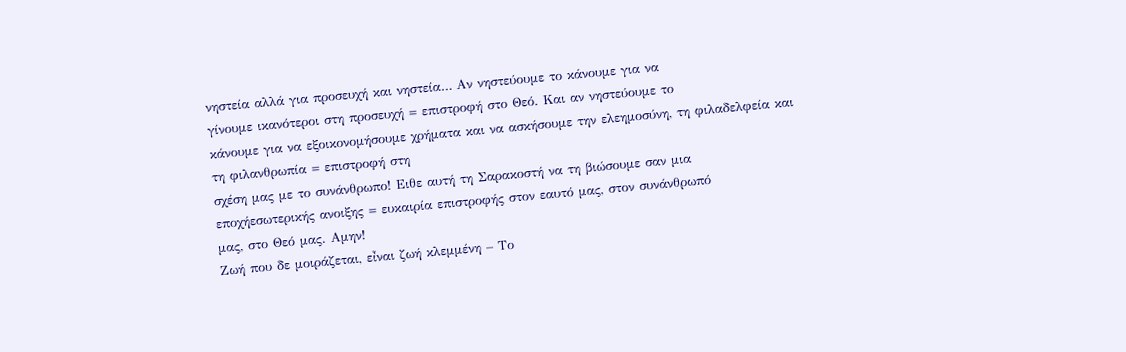νηστεία αλλά για προσευχή και νηστεία… Αν νηστεύουμε το κάνουμε για να
γίνουμε ικανότεροι στη προσευχή = επιστροφή στο Θεό. Και αν νηστεύουμε το
κάνουμε για να εξοικονομήσουμε χρήματα και να ασκήσουμε την ελεημοσύνη, τη φιλαδελφεία και
τη φιλανθρωπία = επιστροφή στη
σχέση μας με το συνάνθρωπο! Ειθε αυτή τη Σαρακοστή να τη βιώσουμε σαν μια
εποχήεσωτερικής ανοιξης = ευκαιρία επιστροφής στον εαυτό μας, στον συνάνθρωπό
μας, στο Θεό μας. Αμην!
Ζωή που δε μοιράζεται, εἶναι ζωή κλεμμένη – Το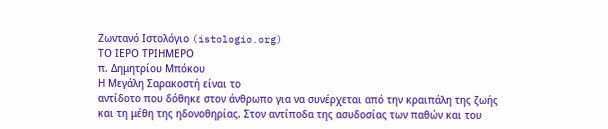Zωντανό Iστολόγιο (istologio.org)
ΤΟ ΙΕΡΟ ΤΡΙΗΜΕΡΟ
π. Δημητρίου Μπόκου
Η Μεγάλη Σαρακοστή είναι το
αντίδοτο που δόθηκε στον άνθρωπο για να συνέρχεται από την κραιπάλη της ζωής
και τη μέθη της ηδονοθηρίας. Στον αντίποδα της ασυδοσίας των παθών και του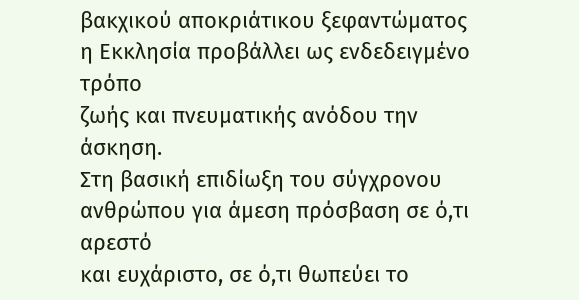βακχικού αποκριάτικου ξεφαντώματος η Εκκλησία προβάλλει ως ενδεδειγμένο τρόπο
ζωής και πνευματικής ανόδου την άσκηση.
Στη βασική επιδίωξη του σύγχρονου ανθρώπου για άμεση πρόσβαση σε ό,τι αρεστό
και ευχάριστο, σε ό,τι θωπεύει το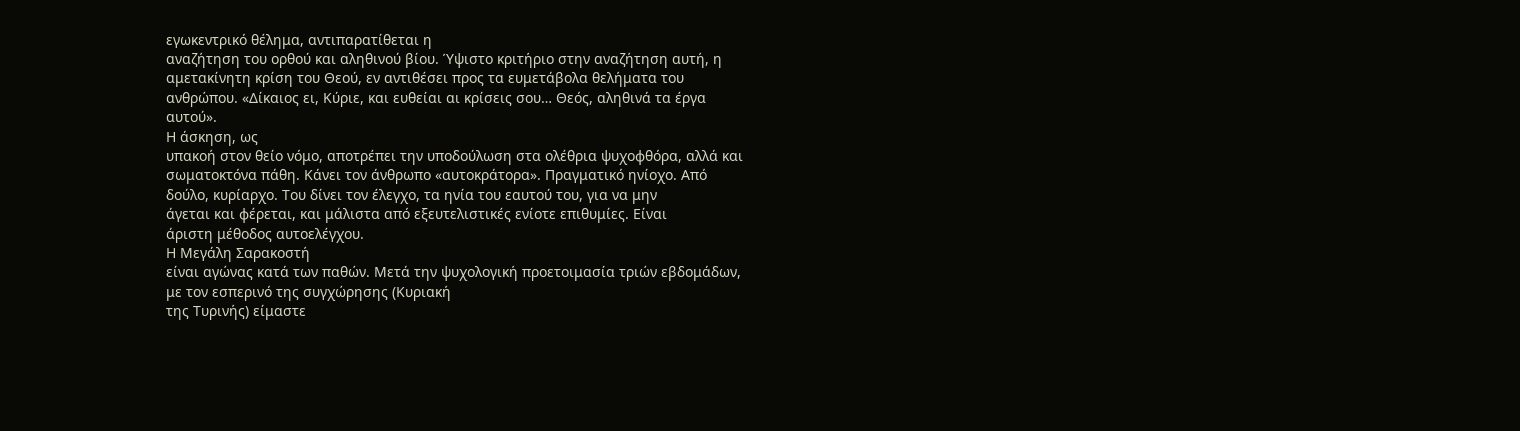εγωκεντρικό θέλημα, αντιπαρατίθεται η
αναζήτηση του ορθού και αληθινού βίου. Ύψιστο κριτήριο στην αναζήτηση αυτή, η
αμετακίνητη κρίση του Θεού, εν αντιθέσει προς τα ευμετάβολα θελήματα του
ανθρώπου. «Δίκαιος ει, Κύριε, και ευθείαι αι κρίσεις σου… Θεός, αληθινά τα έργα
αυτού».
Η άσκηση, ως
υπακοή στον θείο νόμο, αποτρέπει την υποδούλωση στα ολέθρια ψυχοφθόρα, αλλά και
σωματοκτόνα πάθη. Κάνει τον άνθρωπο «αυτοκράτορα». Πραγματικό ηνίοχο. Από
δούλο, κυρίαρχο. Του δίνει τον έλεγχο, τα ηνία του εαυτού του, για να μην
άγεται και φέρεται, και μάλιστα από εξευτελιστικές ενίοτε επιθυμίες. Είναι
άριστη μέθοδος αυτοελέγχου.
Η Μεγάλη Σαρακοστή
είναι αγώνας κατά των παθών. Μετά την ψυχολογική προετοιμασία τριών εβδομάδων,
με τον εσπερινό της συγχώρησης (Κυριακή
της Τυρινής) είμαστε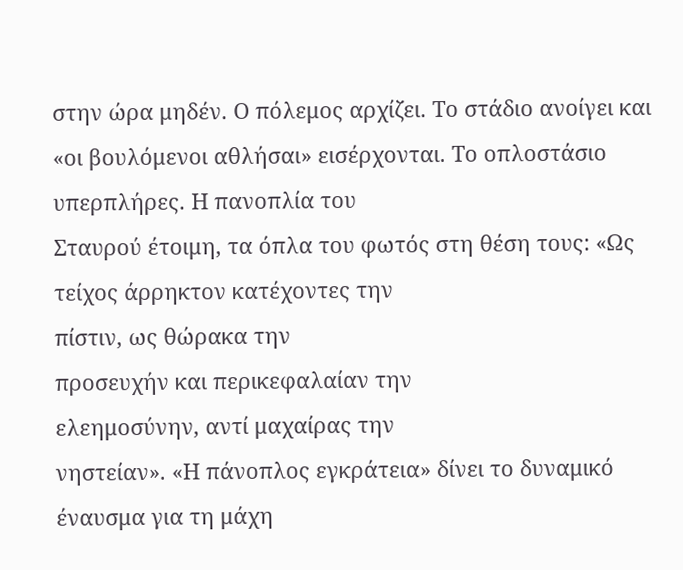στην ώρα μηδέν. Ο πόλεμος αρχίζει. Το στάδιο ανοίγει και
«οι βουλόμενοι αθλήσαι» εισέρχονται. Το οπλοστάσιο υπερπλήρες. Η πανοπλία του
Σταυρού έτοιμη, τα όπλα του φωτός στη θέση τους: «Ως τείχος άρρηκτον κατέχοντες την
πίστιν, ως θώρακα την
προσευχήν και περικεφαλαίαν την
ελεημοσύνην, αντί μαχαίρας την
νηστείαν». «Η πάνοπλος εγκράτεια» δίνει το δυναμικό έναυσμα για τη μάχη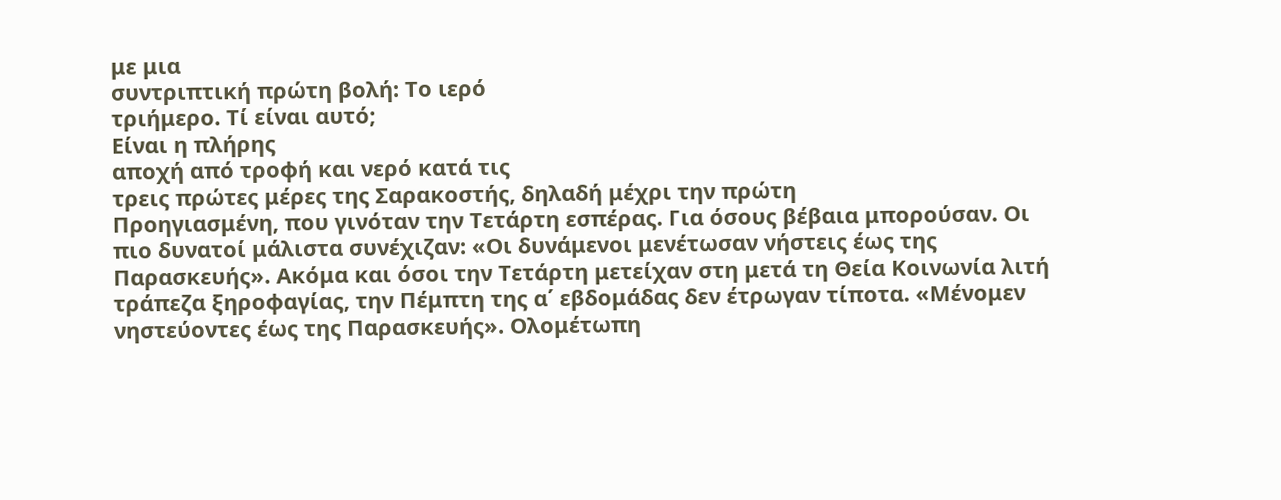με μια
συντριπτική πρώτη βολή: Το ιερό
τριήμερο. Τί είναι αυτό;
Είναι η πλήρης
αποχή από τροφή και νερό κατά τις
τρεις πρώτες μέρες της Σαρακοστής, δηλαδή μέχρι την πρώτη
Προηγιασμένη, που γινόταν την Τετάρτη εσπέρας. Για όσους βέβαια μπορούσαν. Οι
πιο δυνατοί μάλιστα συνέχιζαν: «Οι δυνάμενοι μενέτωσαν νήστεις έως της
Παρασκευής». Ακόμα και όσοι την Τετάρτη μετείχαν στη μετά τη Θεία Κοινωνία λιτή
τράπεζα ξηροφαγίας, την Πέμπτη της α΄ εβδομάδας δεν έτρωγαν τίποτα. «Μένομεν
νηστεύοντες έως της Παρασκευής». Ολομέτωπη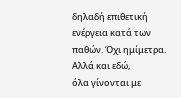δηλαδή επιθετική ενέργεια κατά των
παθών. Όχι ημίμετρα.
Αλλά και εδώ,
όλα γίνονται με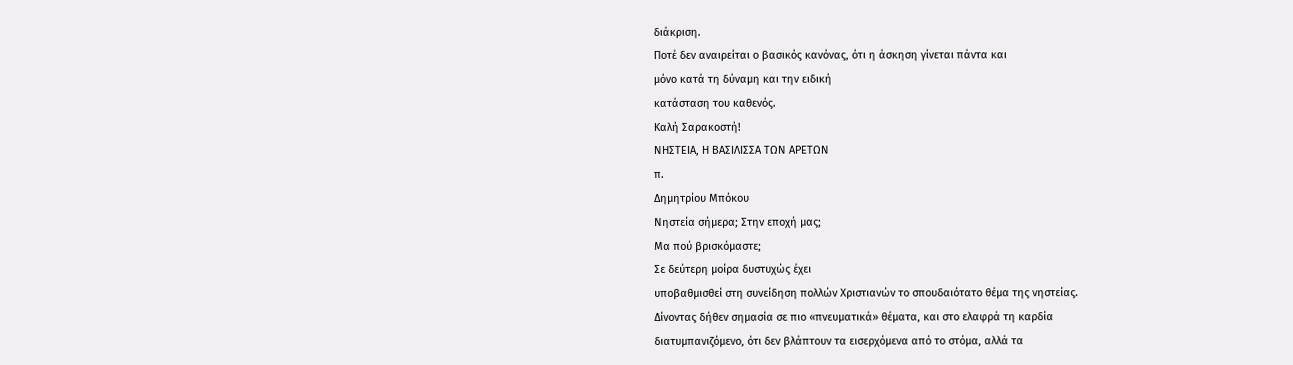διάκριση.
Ποτέ δεν αναιρείται ο βασικός κανόνας, ότι η άσκηση γίνεται πάντα και
μόνο κατά τη δύναμη και την ειδική
κατάσταση του καθενός.
Καλή Σαρακοστή!
ΝΗΣΤΕΙΑ, Η ΒΑΣΙΛΙΣΣΑ ΤΩΝ ΑΡΕΤΩΝ
π.
Δημητρίου Μπόκου
Νηστεία σήμερα; Στην εποχή μας;
Μα πού βρισκόμαστε;
Σε δεύτερη μοίρα δυστυχώς έχει
υποβαθμισθεί στη συνείδηση πολλών Χριστιανών το σπουδαιότατο θέμα της νηστείας.
Δίνοντας δήθεν σημασία σε πιο «πνευματικά» θέματα, και στο ελαφρά τη καρδία
διατυμπανιζόμενο, ότι δεν βλάπτουν τα εισερχόμενα από το στόμα, αλλά τα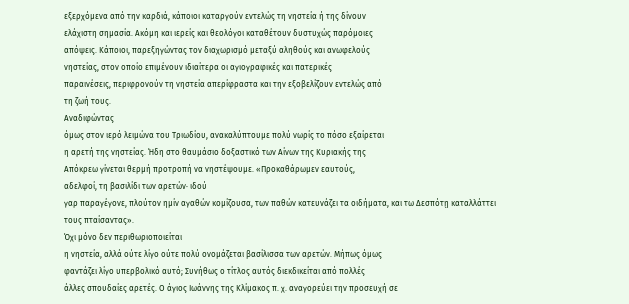εξερχόμενα από την καρδιά, κάποιοι καταργούν εντελώς τη νηστεία ή της δίνουν
ελάχιστη σημασία. Ακόμη και ιερείς και θεολόγοι καταθέτουν δυστυχώς παρόμοιες
απόψεις. Κάποιοι, παρεξηγώντας τον διαχωρισμό μεταξύ αληθούς και ανωφελούς
νηστείας, στον οποίο επιμένουν ιδιαίτερα οι αγιογραφικές και πατερικές
παραινέσεις, περιφρονούν τη νηστεία απερίφραστα και την εξοβελίζουν εντελώς από
τη ζωή τους.
Αναδιφώντας
όμως στον ιερό λειμώνα του Τριωδίου, ανακαλύπτουμε πολύ νωρίς το πόσο εξαίρεται
η αρετή της νηστείας. Ήδη στο θαυμάσιο δοξαστικό των Αίνων της Κυριακής της
Απόκρεω γίνεται θερμή προτροπή να νηστέψουμε. «Προκαθάρωμεν εαυτούς,
αδελφοί, τη βασιλίδι των αρετών· ιδού
γαρ παραγέγονε, πλούτον ημίν αγαθών κομίζουσα, των παθών κατευνάζει τα οιδήματα, και τω Δεσπότῃ καταλλάττει
τους πταίσαντας».
Όχι μόνο δεν περιθωριοποιείται
η νηστεία, αλλά ούτε λίγο ούτε πολύ ονομάζεται βασίλισσα των αρετών. Μήπως όμως
φαντάζει λίγο υπερβολικό αυτό; Συνήθως ο τίτλος αυτός διεκδικείται από πολλές
άλλες σπουδαίες αρετές. Ο άγιος Ιωάννης της Κλίμακος π. χ. αναγορεύει την προσευχή σε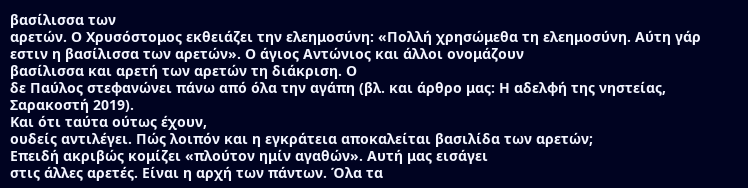βασίλισσα των
αρετών. Ο Χρυσόστομος εκθειάζει την ελεημοσύνη: «Πολλή χρησώμεθα τη ελεημοσύνη. Αύτη γάρ
εστιν η βασίλισσα των αρετών». Ο άγιος Αντώνιος και άλλοι ονομάζουν
βασίλισσα και αρετή των αρετών τη διάκριση. Ο
δε Παύλος στεφανώνει πάνω από όλα την αγάπη (βλ. και άρθρο μας: Η αδελφή της νηστείας,
Σαρακοστή 2019).
Και ότι ταύτα ούτως έχουν,
ουδείς αντιλέγει. Πώς λοιπόν και η εγκράτεια αποκαλείται βασιλίδα των αρετών;
Επειδή ακριβώς κομίζει «πλούτον ημίν αγαθών». Αυτή μας εισάγει
στις άλλες αρετές. Είναι η αρχή των πάντων. Όλα τα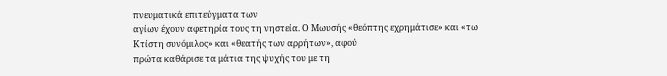πνευματικά επιτεύγματα των
αγίων έχουν αφετηρία τους τη νηστεία. Ο Μωυσής «θεόπτης εχρημάτισε» και «τω
Κτίστη συνόμιλος» και «θεατής των αρρήτων», αφού
πρώτα καθάρισε τα μάτια της ψυχής του με τη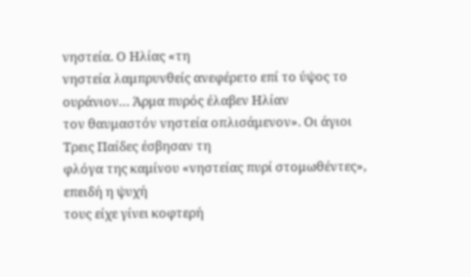νηστεία. Ο Ηλίας «τη
νηστεία λαμπρυνθείς ανεφέρετο επί το ύψος το ουράνιον… Άρμα πυρός έλαβεν Ηλίαν
τον θαυμαστόν νηστεία οπλισάμενον». Οι άγιοι Τρεις Παίδες έσβησαν τη
φλόγα της καμίνου «νηστείας πυρί στομωθέντες», επειδή η ψυχή
τους είχε γίνει κοφτερή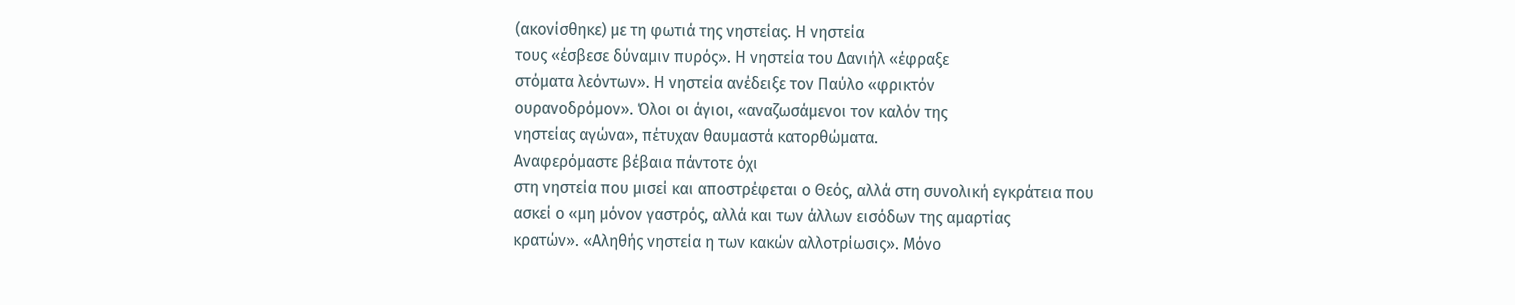(ακονίσθηκε) με τη φωτιά της νηστείας. Η νηστεία
τους «έσβεσε δύναμιν πυρός». Η νηστεία του Δανιήλ «έφραξε
στόματα λεόντων». Η νηστεία ανέδειξε τον Παύλο «φρικτόν
ουρανοδρόμον». Όλοι οι άγιοι, «αναζωσάμενοι τον καλόν της
νηστείας αγώνα», πέτυχαν θαυμαστά κατορθώματα.
Αναφερόμαστε βέβαια πάντοτε όχι
στη νηστεία που μισεί και αποστρέφεται ο Θεός, αλλά στη συνολική εγκράτεια που
ασκεί ο «μη μόνον γαστρός, αλλά και των άλλων εισόδων της αμαρτίας
κρατών». «Αληθής νηστεία η των κακών αλλοτρίωσις». Μόνο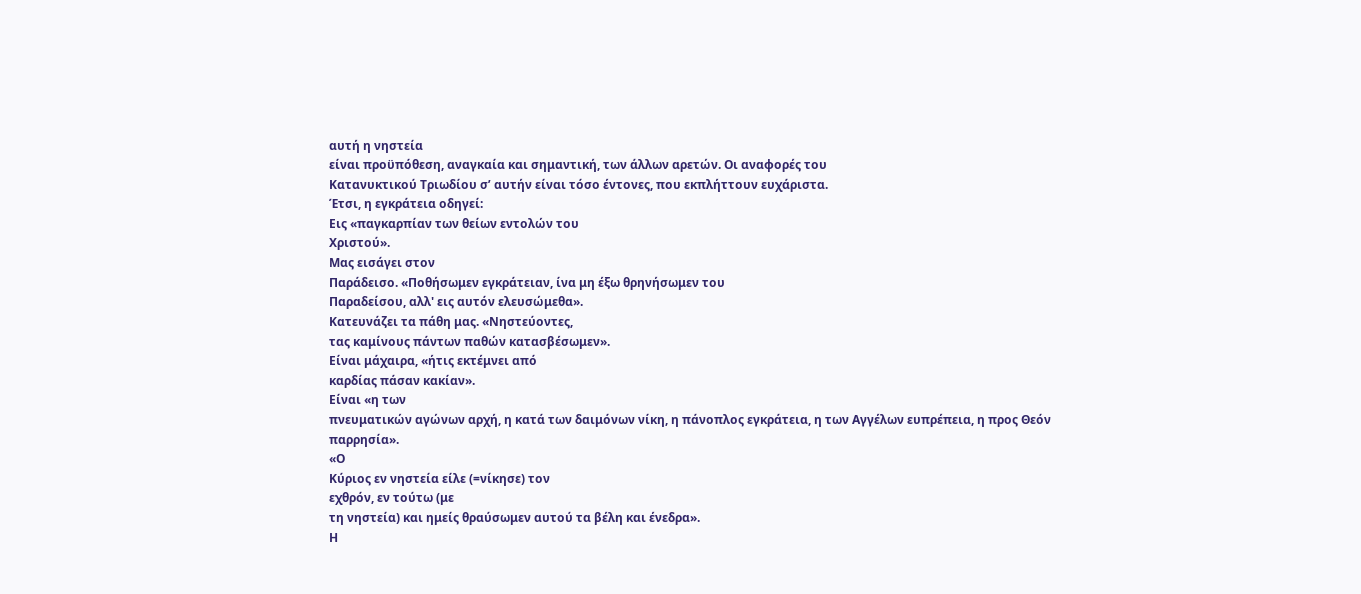αυτή η νηστεία
είναι προϋπόθεση, αναγκαία και σημαντική, των άλλων αρετών. Οι αναφορές του
Κατανυκτικού Τριωδίου σ’ αυτήν είναι τόσο έντονες, που εκπλήττουν ευχάριστα.
Έτσι, η εγκράτεια οδηγεί:
Εις «παγκαρπίαν των θείων εντολών του
Χριστού».
Μας εισάγει στον
Παράδεισο. «Ποθήσωμεν εγκράτειαν, ίνα μη έξω θρηνήσωμεν του
Παραδείσου, αλλ' εις αυτόν ελευσώμεθα».
Κατευνάζει τα πάθη μας. «Νηστεύοντες,
τας καμίνους πάντων παθών κατασβέσωμεν».
Είναι μάχαιρα, «ήτις εκτέμνει από
καρδίας πάσαν κακίαν».
Είναι «η των
πνευματικών αγώνων αρχή, η κατά των δαιμόνων νίκη, η πάνοπλος εγκράτεια, η των Αγγέλων ευπρέπεια, η προς Θεόν
παρρησία».
«Ο
Κύριος εν νηστεία είλε (=νίκησε) τον
εχθρόν, εν τούτω (με
τη νηστεία) και ημείς θραύσωμεν αυτού τα βέλη και ένεδρα».
Η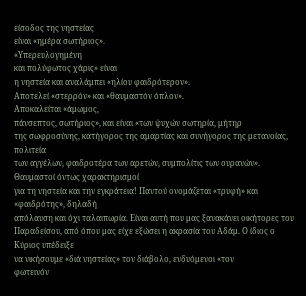είσοδος της νηστείας
είναι «ημέρα σωτήριος».
«Υπερευλογημένη
και πολύφωτος χάρις» είναι
η νηστεία και αναλάμπει «ηλίου φαιδρότερον».
Αποτελεί «στερρόν» και «θαυμαστόν όπλον».
Αποκαλείται «άμωμος,
πάνσεπτος, σωτήριος», και είναι «των ψυχών σωτηρία, μήτηρ
της σωφροσύνης, κατήγορος της αμαρτίας και συνήγορος της μετανοίας, πολιτεία
των αγγέλων, φαιδροτέρα των αρετών, συμπολίτις των ουρανών».
Θαυμαστοί όντως χαρακτηρισμοί
για τη νηστεία και την εγκράτεια! Παντού ονομάζεται «τρυφή» και «φαιδρότης», δηλαδή
απόλαυση και όχι ταλαιπωρία. Είναι αυτή που μας ξανακάνει οικήτορες του
Παραδείσου, από όπου μας είχε εξώσει η ακρασία του Αδάμ. Ο ίδιος ο Κύριος υπέδειξε
να νικήσουμε «διά νηστείας» τον διάβολο, ενδυόμενοι «τον
φωτεινόν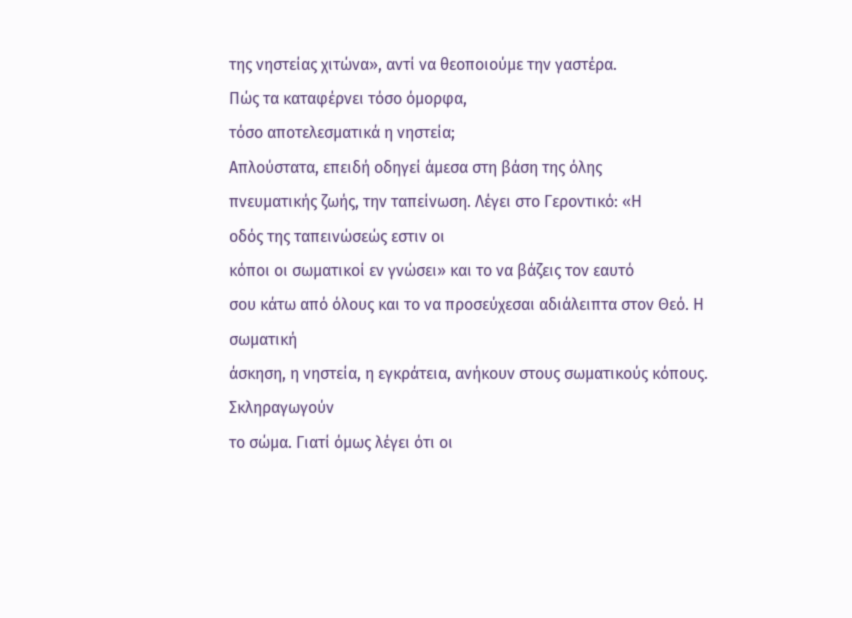της νηστείας χιτώνα», αντί να θεοποιούμε την γαστέρα.
Πώς τα καταφέρνει τόσο όμορφα,
τόσο αποτελεσματικά η νηστεία;
Απλούστατα, επειδή οδηγεί άμεσα στη βάση της όλης
πνευματικής ζωής, την ταπείνωση. Λέγει στο Γεροντικό: «Η
οδός της ταπεινώσεώς εστιν οι
κόποι οι σωματικοί εν γνώσει» και το να βάζεις τον εαυτό
σου κάτω από όλους και το να προσεύχεσαι αδιάλειπτα στον Θεό. Η σωματική
άσκηση, η νηστεία, η εγκράτεια, ανήκουν στους σωματικούς κόπους. Σκληραγωγούν
το σώμα. Γιατί όμως λέγει ότι οι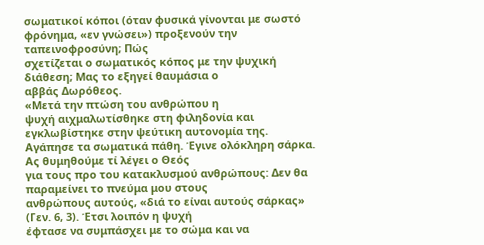σωματικοί κόποι (όταν φυσικά γίνονται με σωστό
φρόνημα, «εν γνώσει») προξενούν την ταπεινοφροσύνη; Πώς
σχετίζεται ο σωματικός κόπος με την ψυχική διάθεση; Μας το εξηγεί θαυμάσια ο
αββάς Δωρόθεος.
«Μετά την πτώση του ανθρώπου η
ψυχή αιχμαλωτίσθηκε στη φιληδονία και εγκλωβίστηκε στην ψεύτικη αυτονομία της.
Αγάπησε τα σωματικά πάθη. Έγινε ολόκληρη σάρκα. Ας θυμηθούμε τί λέγει ο Θεός
για τους προ του κατακλυσμού ανθρώπους: Δεν θα παραμείνει το πνεύμα μου στους
ανθρώπους αυτούς, «διά το είναι αυτούς σάρκας» (Γεν. 6, 3). Έτσι λοιπόν η ψυχή
έφτασε να συμπάσχει με το σώμα και να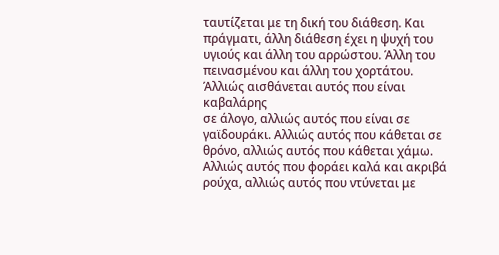ταυτίζεται με τη δική του διάθεση. Και
πράγματι, άλλη διάθεση έχει η ψυχή του υγιούς και άλλη του αρρώστου. Άλλη του
πεινασμένου και άλλη του χορτάτου. Άλλιώς αισθάνεται αυτός που είναι καβαλάρης
σε άλογο, αλλιώς αυτός που είναι σε γαϊδουράκι. Αλλιώς αυτός που κάθεται σε
θρόνο, αλλιώς αυτός που κάθεται χάμω. Αλλιώς αυτός που φοράει καλά και ακριβά
ρούχα, αλλιώς αυτός που ντύνεται με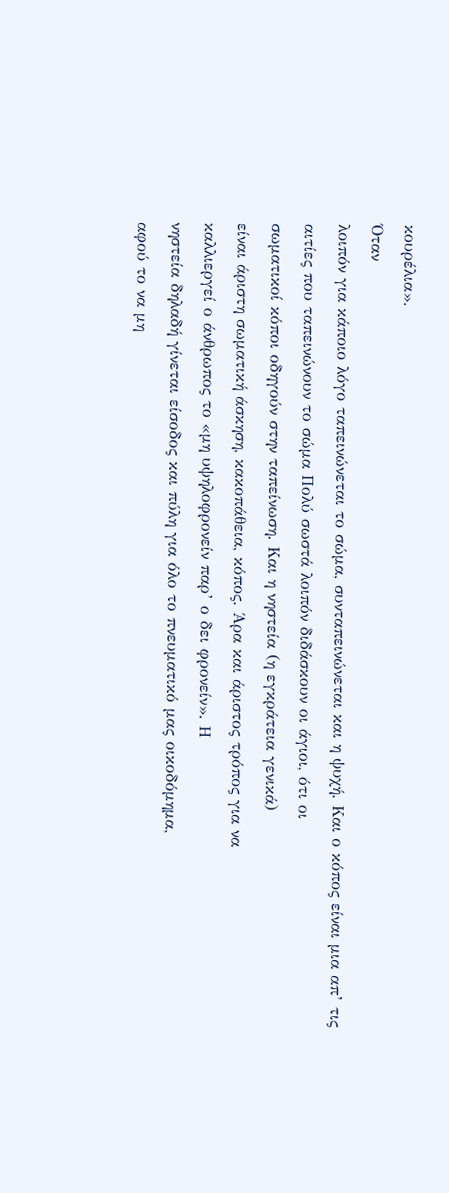κουρέλια».
Όταν
λοιπόν για κάποιο λόγο ταπεινώνεται το σώμα, συνταπεινώνεται και η ψυχή. Και ο κόπος είναι μια απ’ τις
αιτίες που ταπεινώνουν το σώμα Πολύ σωστά λοιπόν διδάσκουν οι άγιοι, ότι οι
σωματικοί κόποι οδηγούν στην ταπείνωση. Και η νηστεία (η εγκράτεια γενικά)
είναι άριστη σωματική άσκηση, κακοπάθεια, κόπος. Άρα και άριστος τρόπος για να
καλλιεργεί ο άνθρωπος το «μη υψηλοφρονείν παρ’ ο δει φρονείν». Η
νηστεία δηλαδή γίνεται είσοδος και πύλη για όλο το πνευματικό μας οικοδόμημα,
αφού το να μη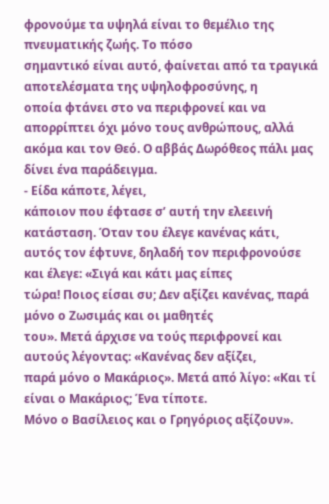φρονούμε τα υψηλά είναι το θεμέλιο της πνευματικής ζωής. Το πόσο
σημαντικό είναι αυτό, φαίνεται από τα τραγικά αποτελέσματα της υψηλοφροσύνης, η
οποία φτάνει στο να περιφρονεί και να απορρίπτει όχι μόνο τους ανθρώπους, αλλά
ακόμα και τον Θεό. Ο αββάς Δωρόθεος πάλι μας δίνει ένα παράδειγμα.
- Είδα κάποτε, λέγει,
κάποιον που έφτασε σ’ αυτή την ελεεινή κατάσταση. Όταν του έλεγε κανένας κάτι,
αυτός τον έφτυνε, δηλαδή τον περιφρονούσε και έλεγε: «Σιγά και κάτι μας είπες
τώρα! Ποιος είσαι συ; Δεν αξίζει κανένας, παρά μόνο ο Ζωσιμάς και οι μαθητές
του». Μετά άρχισε να τούς περιφρονεί και αυτούς λέγοντας: «Κανένας δεν αξίζει,
παρά μόνο ο Μακάριος». Μετά από λίγο: «Και τί είναι ο Μακάριος; Ένα τίποτε.
Μόνο ο Βασίλειος και ο Γρηγόριος αξίζουν».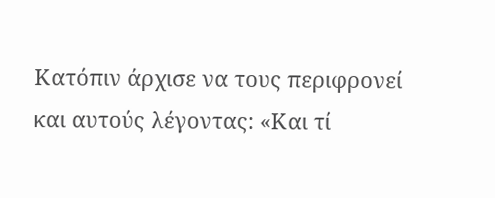Κατόπιν άρχισε να τους περιφρονεί
και αυτούς λέγοντας: «Και τί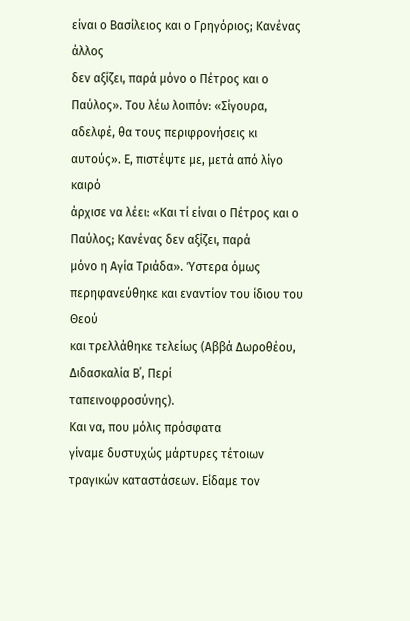είναι ο Βασίλειος και ο Γρηγόριος; Κανένας άλλος
δεν αξίζει, παρά μόνο ο Πέτρος και ο Παύλος». Του λέω λοιπόν: «Σίγουρα,
αδελφέ, θα τους περιφρονήσεις κι αυτούς». Ε, πιστέψτε με, μετά από λίγο καιρό
άρχισε να λέει: «Και τί είναι ο Πέτρος και ο Παύλος; Κανένας δεν αξίζει, παρά
μόνο η Αγία Τριάδα». Ύστερα όμως περηφανεύθηκε και εναντίον του ίδιου του Θεού
και τρελλάθηκε τελείως (Αββά Δωροθέου, Διδασκαλία Β΄, Περί
ταπεινοφροσύνης).
Και να, που μόλις πρόσφατα
γίναμε δυστυχώς μάρτυρες τέτοιων τραγικών καταστάσεων. Είδαμε τον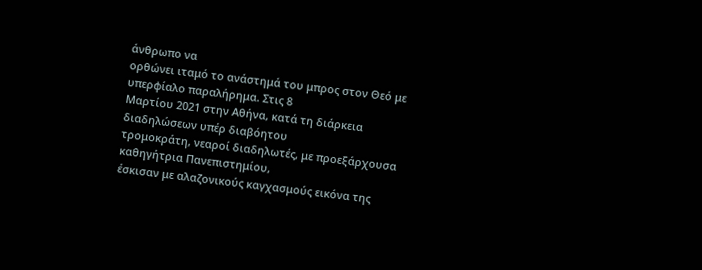άνθρωπο να
ορθώνει ιταμό το ανάστημά του μπρος στον Θεό με υπερφίαλο παραλήρημα. Στις 8
Μαρτίου 2021 στην Αθήνα, κατά τη διάρκεια διαδηλώσεων υπέρ διαβόητου
τρομοκράτη, νεαροί διαδηλωτές, με προεξάρχουσα καθηγήτρια Πανεπιστημίου,
έσκισαν με αλαζονικούς καγχασμούς εικόνα της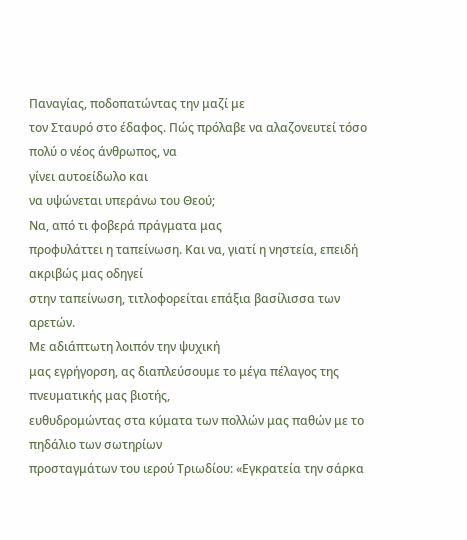Παναγίας, ποδοπατώντας την μαζί με
τον Σταυρό στο έδαφος. Πώς πρόλαβε να αλαζονευτεί τόσο πολύ ο νέος άνθρωπος, να
γίνει αυτοείδωλο και
να υψώνεται υπεράνω του Θεού;
Να, από τι φοβερά πράγματα μας
προφυλάττει η ταπείνωση. Και να, γιατί η νηστεία, επειδή ακριβώς μας οδηγεί
στην ταπείνωση, τιτλοφορείται επάξια βασίλισσα των αρετών.
Με αδιάπτωτη λοιπόν την ψυχική
μας εγρήγορση, ας διαπλεύσουμε το μέγα πέλαγος της πνευματικής μας βιοτής,
ευθυδρομώντας στα κύματα των πολλών μας παθών με το πηδάλιο των σωτηρίων
προσταγμάτων του ιερού Τριωδίου: «Εγκρατεία την σάρκα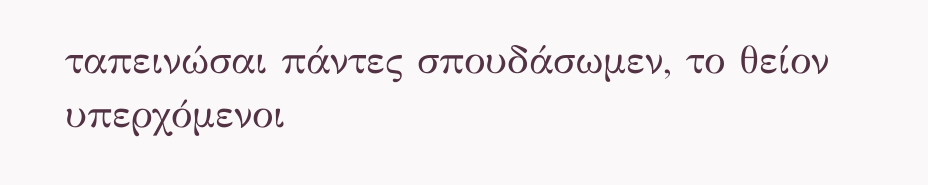ταπεινώσαι πάντες σπουδάσωμεν, το θείον
υπερχόμενοι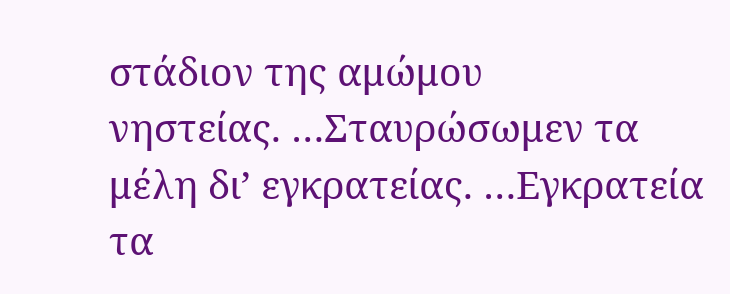στάδιον της αμώμου
νηστείας. …Σταυρώσωμεν τα μέλη δι’ εγκρατείας. …Εγκρατεία
τα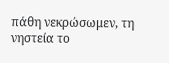πάθη νεκρώσωμεν, τη
νηστεία το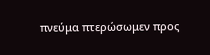πνεύμα πτερώσωμεν προς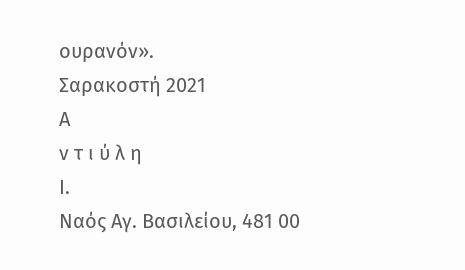ουρανόν».
Σαρακοστή 2021
Α
ν τ ι ύ λ η
Ι.
Ναός Αγ. Βασιλείου, 481 00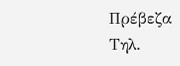Πρέβεζα
Τηλ.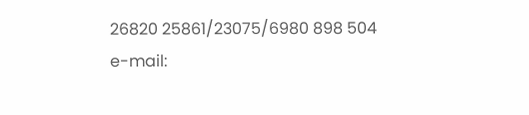26820 25861/23075/6980 898 504
e-mail: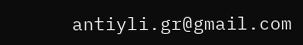antiyli.gr@gmail.com